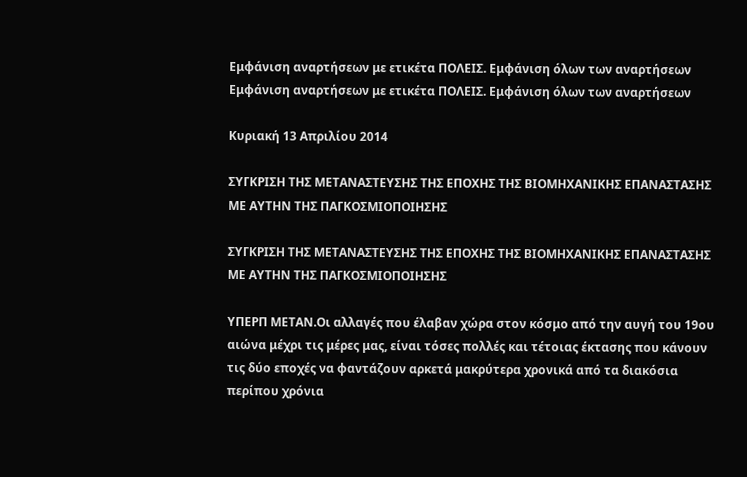Εμφάνιση αναρτήσεων με ετικέτα ΠΟΛΕΙΣ. Εμφάνιση όλων των αναρτήσεων
Εμφάνιση αναρτήσεων με ετικέτα ΠΟΛΕΙΣ. Εμφάνιση όλων των αναρτήσεων

Κυριακή 13 Απριλίου 2014

ΣΥΓΚΡΙΣΗ ΤΗΣ ΜΕΤΑΝΑΣΤΕΥΣΗΣ ΤΗΣ ΕΠΟΧΗΣ ΤΗΣ ΒΙΟΜΗΧΑΝΙΚΗΣ ΕΠΑΝΑΣΤΑΣΗΣ ΜΕ ΑΥΤΗΝ ΤΗΣ ΠΑΓΚΟΣΜΙΟΠΟΙΗΣΗΣ

ΣΥΓΚΡΙΣΗ ΤΗΣ ΜΕΤΑΝΑΣΤΕΥΣΗΣ ΤΗΣ ΕΠΟΧΗΣ ΤΗΣ ΒΙΟΜΗΧΑΝΙΚΗΣ ΕΠΑΝΑΣΤΑΣΗΣ ΜΕ ΑΥΤΗΝ ΤΗΣ ΠΑΓΚΟΣΜΙΟΠΟΙΗΣΗΣ

ΥΠΕΡΠ ΜΕΤΑΝ.Οι αλλαγές που έλαβαν χώρα στον κόσμο από την αυγή του 19ου αιώνα μέχρι τις μέρες μας, είναι τόσες πολλές και τέτοιας έκτασης που κάνουν τις δύο εποχές να φαντάζουν αρκετά μακρύτερα χρονικά από τα διακόσια περίπου χρόνια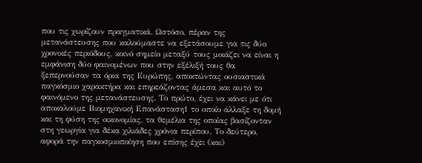που τις χωρίζουν πραγματικά. Ωστόσο, πέραν της μετανάστευσης που καλούμαστε να εξετάσουμε για τις δύο χρονικές περιόδους, κοινό σημείο μεταξύ τους μοιάζει να είναι η εμφάνιση δύο φαινομένων που στην εξέλιξή τους θα ξεπερνούσαν τα όρια της Ευρώπης, αποκτώντας ουσιαστικά παγκόσμιο χαρακτήρα και επηρεάζοντας άμεσα και αυτό το φαινόμενο της μετανάστευσης. Το πρώτο, έχει να κάνει με ότι αποκαλούμε Βιομηχανική Επανάσταση1 το οποίο άλλαξε τη δομή και τη φύση της οικονομίας, τα θεμέλια της οποίας βασίζονταν στη γεωργία για δέκα χιλιάδες χρόνια περίπου. Το δεύτερο, αφορά την παγκοσμιοποίηση που επίσης έχει (και)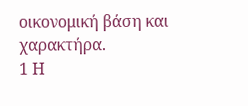οικονομική βάση και χαρακτήρα.
1 Η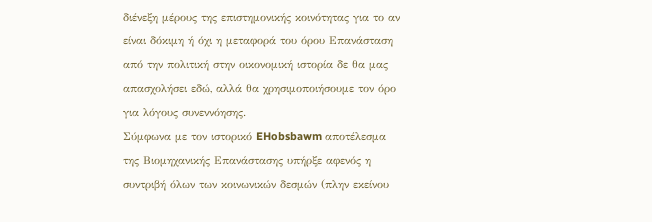διένεξη μέρους της επιστημονικής κοινότητας για το αν είναι δόκιμη ή όχι η μεταφορά του όρου Επανάσταση από την πολιτική στην οικονομική ιστορία δε θα μας απασχολήσει εδώ, αλλά θα χρησιμοποιήσουμε τον όρο για λόγους συνεννόησης.
Σύμφωνα με τον ιστορικό EHobsbawm αποτέλεσμα της Βιομηχανικής Επανάστασης υπήρξε αφενός η συντριβή όλων των κοινωνικών δεσμών (πλην εκείνου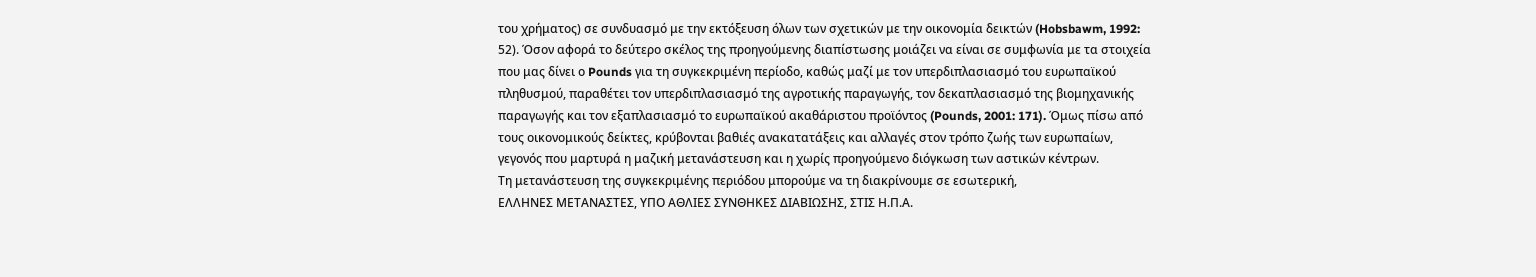του χρήματος) σε συνδυασμό με την εκτόξευση όλων των σχετικών με την οικονομία δεικτών (Hobsbawm, 1992: 52). Όσον αφορά το δεύτερο σκέλος της προηγούμενης διαπίστωσης μοιάζει να είναι σε συμφωνία με τα στοιχεία που μας δίνει ο Pounds για τη συγκεκριμένη περίοδο, καθώς μαζί με τον υπερδιπλασιασμό του ευρωπαϊκού πληθυσμού, παραθέτει τον υπερδιπλασιασμό της αγροτικής παραγωγής, τον δεκαπλασιασμό της βιομηχανικής παραγωγής και τον εξαπλασιασμό το ευρωπαϊκού ακαθάριστου προϊόντος (Pounds, 2001: 171). Όμως πίσω από τους οικονομικούς δείκτες, κρύβονται βαθιές ανακατατάξεις και αλλαγές στον τρόπο ζωής των ευρωπαίων, γεγονός που μαρτυρά η μαζική μετανάστευση και η χωρίς προηγούμενο διόγκωση των αστικών κέντρων.
Τη μετανάστευση της συγκεκριμένης περιόδου μπορούμε να τη διακρίνουμε σε εσωτερική,
ΕΛΛΗΝΕΣ ΜΕΤΑΝΑΣΤΕΣ, ΥΠΟ ΑΘΛΙΕΣ ΣΥΝΘΗΚΕΣ ΔΙΑΒΙΩΣΗΣ, ΣΤΙΣ Η.Π.Α.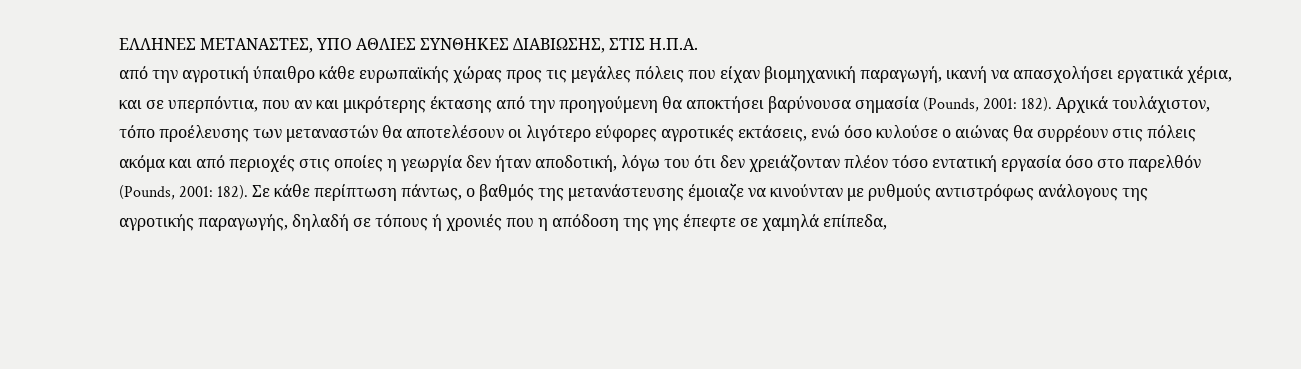ΕΛΛΗΝΕΣ ΜΕΤΑΝΑΣΤΕΣ, ΥΠΟ ΑΘΛΙΕΣ ΣΥΝΘΗΚΕΣ ΔΙΑΒΙΩΣΗΣ, ΣΤΙΣ Η.Π.Α.
από την αγροτική ύπαιθρο κάθε ευρωπαϊκής χώρας προς τις μεγάλες πόλεις που είχαν βιομηχανική παραγωγή, ικανή να απασχολήσει εργατικά χέρια, και σε υπερπόντια, που αν και μικρότερης έκτασης από την προηγούμενη θα αποκτήσει βαρύνουσα σημασία (Pounds, 2001: 182). Αρχικά τουλάχιστον, τόπο προέλευσης των μεταναστών θα αποτελέσουν οι λιγότερο εύφορες αγροτικές εκτάσεις, ενώ όσο κυλούσε ο αιώνας θα συρρέουν στις πόλεις ακόμα και από περιοχές στις οποίες η γεωργία δεν ήταν αποδοτική, λόγω του ότι δεν χρειάζονταν πλέον τόσο εντατική εργασία όσο στο παρελθόν (Pounds, 2001: 182). Σε κάθε περίπτωση πάντως, ο βαθμός της μετανάστευσης έμοιαζε να κινούνταν με ρυθμούς αντιστρόφως ανάλογους της αγροτικής παραγωγής, δηλαδή σε τόπους ή χρονιές που η απόδοση της γης έπεφτε σε χαμηλά επίπεδα,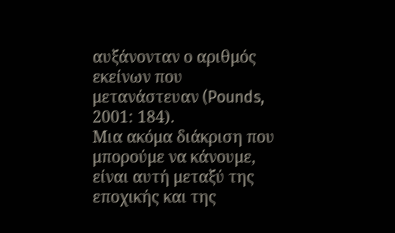αυξάνονταν ο αριθμός εκείνων που μετανάστευαν (Pounds, 2001: 184).
Μια ακόμα διάκριση που μπορούμε να κάνουμε, είναι αυτή μεταξύ της εποχικής και της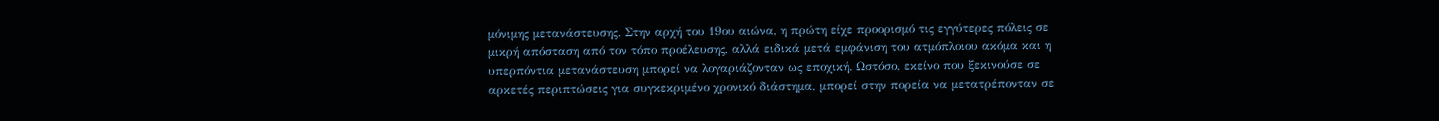μόνιμης μετανάστευσης. Στην αρχή του 19ου αιώνα, η πρώτη είχε προορισμό τις εγγύτερες πόλεις σε μικρή απόσταση από τον τόπο προέλευσης, αλλά ειδικά μετά εμφάνιση του ατμόπλοιου ακόμα και η υπερπόντια μετανάστευση μπορεί να λογαριάζονταν ως εποχική. Ωστόσο, εκείνο που ξεκινούσε σε αρκετές περιπτώσεις για συγκεκριμένο χρονικό διάστημα, μπορεί στην πορεία να μετατρέπονταν σε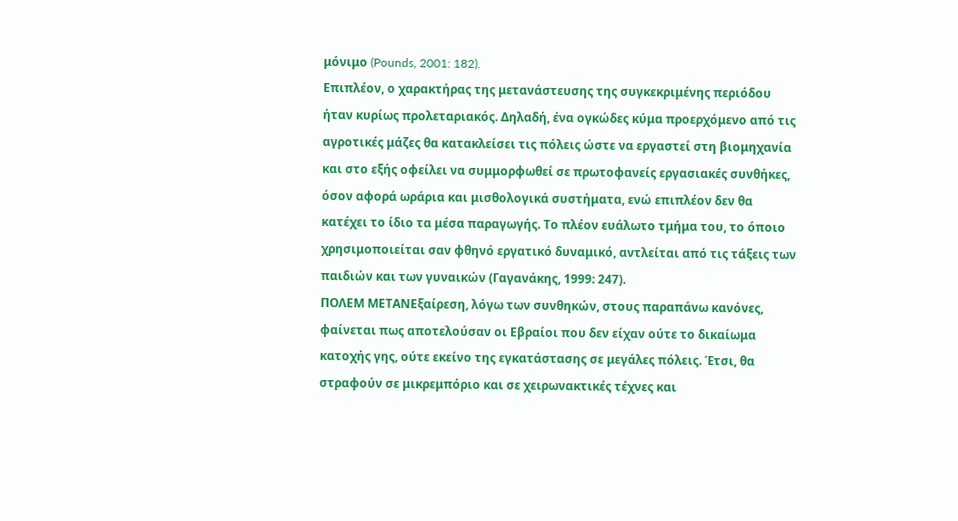μόνιμο (Pounds, 2001: 182).
Επιπλέον, ο χαρακτήρας της μετανάστευσης της συγκεκριμένης περιόδου ήταν κυρίως προλεταριακός. Δηλαδή, ένα ογκώδες κύμα προερχόμενο από τις αγροτικές μάζες θα κατακλείσει τις πόλεις ώστε να εργαστεί στη βιομηχανία και στο εξής οφείλει να συμμορφωθεί σε πρωτοφανείς εργασιακές συνθήκες, όσον αφορά ωράρια και μισθολογικά συστήματα, ενώ επιπλέον δεν θα κατέχει το ίδιο τα μέσα παραγωγής. Το πλέον ευάλωτο τμήμα του, το όποιο χρησιμοποιείται σαν φθηνό εργατικό δυναμικό, αντλείται από τις τάξεις των παιδιών και των γυναικών (Γαγανάκης, 1999: 247).
ΠΟΛΕΜ ΜΕΤΑΝΕξαίρεση, λόγω των συνθηκών, στους παραπάνω κανόνες, φαίνεται πως αποτελούσαν οι Εβραίοι που δεν είχαν ούτε το δικαίωμα κατοχής γης, ούτε εκείνο της εγκατάστασης σε μεγάλες πόλεις. Έτσι, θα στραφούν σε μικρεμπόριο και σε χειρωνακτικές τέχνες και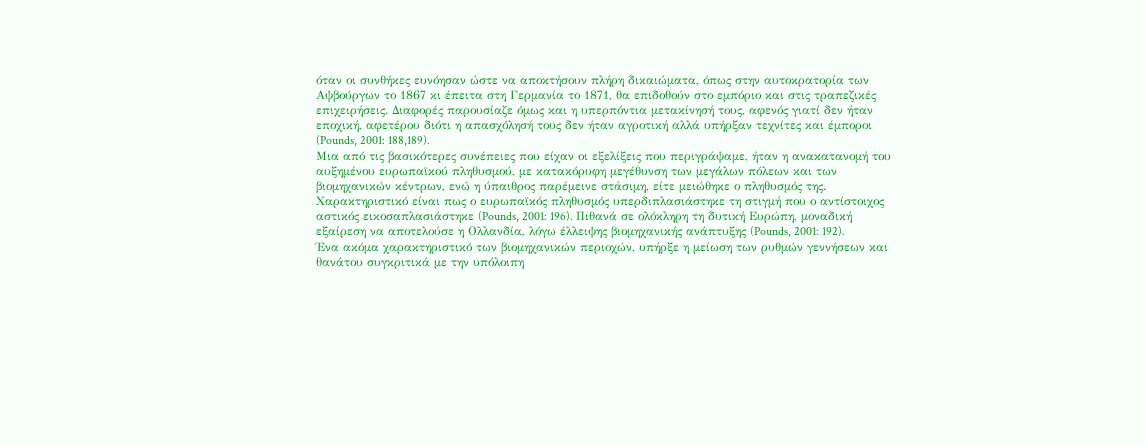όταν οι συνθήκες ευνόησαν ώστε να αποκτήσουν πλήρη δικαιώματα, όπως στην αυτοκρατορία των Αψβούργων το 1867 κι έπειτα στη Γερμανία το 1871, θα επιδοθούν στο εμπόριο και στις τραπεζικές επιχειρήσεις. Διαφορές παρουσίαζε όμως και η υπερπόντια μετακίνησή τους, αφενός γιατί δεν ήταν εποχική, αφετέρου διότι η απασχόλησή τους δεν ήταν αγροτική αλλά υπήρξαν τεχνίτες και έμποροι (Pounds, 2001: 188,189).
Μια από τις βασικότερες συνέπειες που είχαν οι εξελίξεις που περιγράψαμε, ήταν η ανακατανομή του αυξημένου ευρωπαϊκού πληθυσμού, με κατακόρυφη μεγέθυνση των μεγάλων πόλεων και των βιομηχανικών κέντρων, ενώ η ύπαιθρος παρέμεινε στάσιμη, είτε μειώθηκε ο πληθυσμός της. Χαρακτηριστικό είναι πως ο ευρωπαϊκός πληθυσμός υπερδιπλασιάστηκε τη στιγμή που ο αντίστοιχος αστικός εικοσαπλασιάστηκε (Pounds, 2001: 196). Πιθανά σε ολόκληρη τη δυτική Ευρώπη, μοναδική εξαίρεση να αποτελούσε η Ολλανδία, λόγω έλλειψης βιομηχανικής ανάπτυξης (Pounds, 2001: 192).
Ένα ακόμα χαρακτηριστικό των βιομηχανικών περιοχών, υπήρξε η μείωση των ρυθμών γεννήσεων και θανάτου συγκριτικά με την υπόλοιπη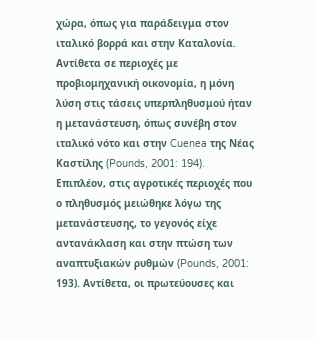χώρα, όπως για παράδειγμα στον ιταλικό βορρά και στην Καταλονία. Αντίθετα σε περιοχές με προβιομηχανική οικονομία, η μόνη λύση στις τάσεις υπερπληθυσμού ήταν η μετανάστευση, όπως συνέβη στον ιταλικό νότο και στην Cuenea της Νέας Καστίλης (Pounds, 2001: 194).
Επιπλέον, στις αγροτικές περιοχές που ο πληθυσμός μειώθηκε λόγω της μετανάστευσης, το γεγονός είχε αντανάκλαση και στην πτώση των αναπτυξιακών ρυθμών (Pounds, 2001: 193). Αντίθετα, οι πρωτεύουσες και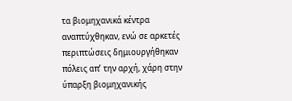τα βιομηχανικά κέντρα αναπτύχθηκαν, ενώ σε αρκετές περιπτώσεις δημιουργήθηκαν πόλεις απ’ την αρχή, χάρη στην ύπαρξη βιομηχανικής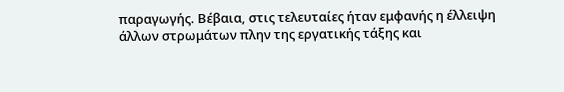παραγωγής. Βέβαια, στις τελευταίες ήταν εμφανής η έλλειψη άλλων στρωμάτων πλην της εργατικής τάξης και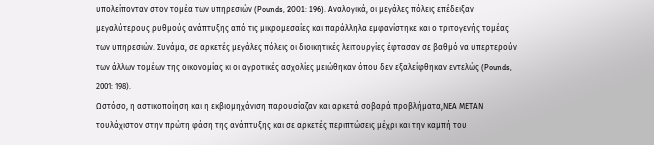υπολείπονταν στον τομέα των υπηρεσιών (Pounds, 2001: 196). Αναλογικά, οι μεγάλες πόλεις επέδειξαν μεγαλύτερους ρυθμούς ανάπτυξης από τις μικρομεσαίες και παράλληλα εμφανίστηκε και ο τριτογενής τομέας των υπηρεσιών. Συνάμα, σε αρκετές μεγάλες πόλεις οι διοικητικές λειτουργίες έφτασαν σε βαθμό να υπερτερούν των άλλων τομέων της οικονομίας κι οι αγροτικές ασχολίες μειώθηκαν όπου δεν εξαλείφθηκαν εντελώς (Pounds, 2001: 198).
Ωστόσο, η αστικοποίηση και η εκβιομηχάνιση παρουσίαζαν και αρκετά σοβαρά προβλήματα,ΝΕΑ ΜΕΤΑΝ τουλάχιστον στην πρώτη φάση της ανάπτυξης και σε αρκετές περιπτώσεις μέχρι και την καμπή του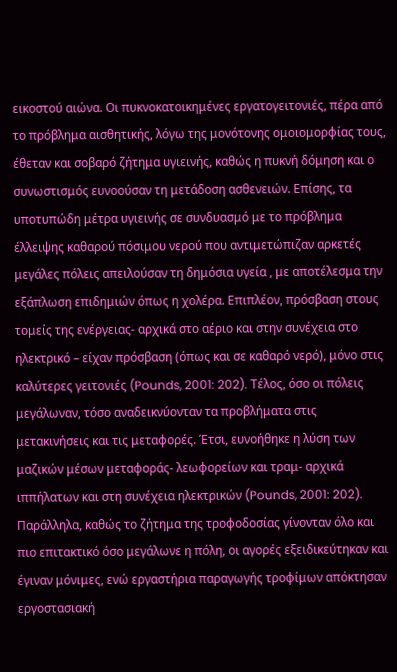εικοστού αιώνα. Οι πυκνοκατοικημένες εργατογειτονιές, πέρα από το πρόβλημα αισθητικής, λόγω της μονότονης ομοιομορφίας τους, έθεταν και σοβαρό ζήτημα υγιεινής, καθώς η πυκνή δόμηση και ο συνωστισμός ευνοούσαν τη μετάδοση ασθενειών. Επίσης, τα υποτυπώδη μέτρα υγιεινής σε συνδυασμό με το πρόβλημα έλλειψης καθαρού πόσιμου νερού που αντιμετώπιζαν αρκετές μεγάλες πόλεις απειλούσαν τη δημόσια υγεία , με αποτέλεσμα την εξάπλωση επιδημιών όπως η χολέρα. Επιπλέον, πρόσβαση στους τομείς της ενέργειας- αρχικά στο αέριο και στην συνέχεια στο ηλεκτρικό – είχαν πρόσβαση (όπως και σε καθαρό νερό), μόνο στις καλύτερες γειτονιές (Pounds, 2001: 202). Τέλος, όσο οι πόλεις μεγάλωναν, τόσο αναδεικνύονταν τα προβλήματα στις μετακινήσεις και τις μεταφορές. Έτσι, ευνοήθηκε η λύση των μαζικών μέσων μεταφοράς- λεωφορείων και τραμ- αρχικά ιππήλατων και στη συνέχεια ηλεκτρικών (Pounds, 2001: 202). Παράλληλα, καθώς το ζήτημα της τροφοδοσίας γίνονταν όλο και πιο επιτακτικό όσο μεγάλωνε η πόλη, οι αγορές εξειδικεύτηκαν και έγιναν μόνιμες, ενώ εργαστήρια παραγωγής τροφίμων απόκτησαν εργοστασιακή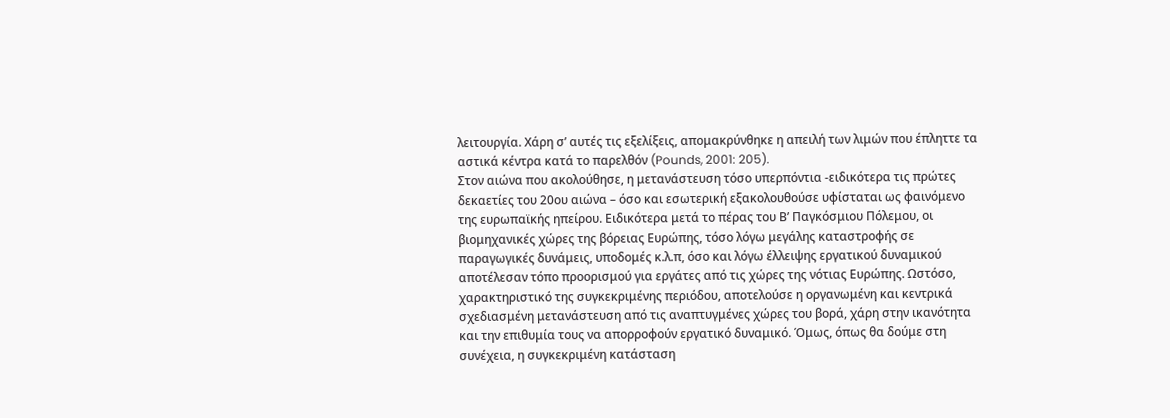λειτουργία. Χάρη σ’ αυτές τις εξελίξεις, απομακρύνθηκε η απειλή των λιμών που έπληττε τα αστικά κέντρα κατά το παρελθόν (Pounds, 2001: 205).
Στον αιώνα που ακολούθησε, η μετανάστευση τόσο υπερπόντια -ειδικότερα τις πρώτες δεκαετίες του 20ου αιώνα – όσο και εσωτερική εξακολουθούσε υφίσταται ως φαινόμενο της ευρωπαϊκής ηπείρου. Ειδικότερα μετά το πέρας του Β’ Παγκόσμιου Πόλεμου, οι βιομηχανικές χώρες της βόρειας Ευρώπης, τόσο λόγω μεγάλης καταστροφής σε παραγωγικές δυνάμεις, υποδομές κ.λ.π, όσο και λόγω έλλειψης εργατικού δυναμικού αποτέλεσαν τόπο προορισμού για εργάτες από τις χώρες της νότιας Ευρώπης. Ωστόσο, χαρακτηριστικό της συγκεκριμένης περιόδου, αποτελούσε η οργανωμένη και κεντρικά σχεδιασμένη μετανάστευση από τις αναπτυγμένες χώρες του βορά, χάρη στην ικανότητα και την επιθυμία τους να απορροφούν εργατικό δυναμικό. Όμως, όπως θα δούμε στη συνέχεια, η συγκεκριμένη κατάσταση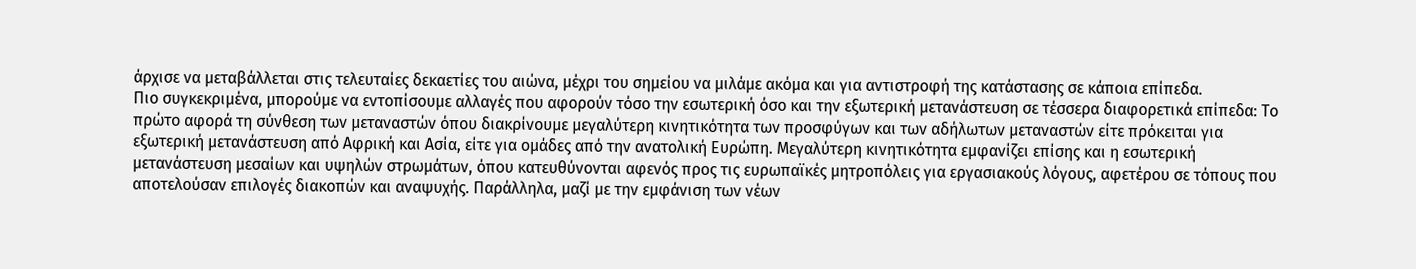άρχισε να μεταβάλλεται στις τελευταίες δεκαετίες του αιώνα, μέχρι του σημείου να μιλάμε ακόμα και για αντιστροφή της κατάστασης σε κάποια επίπεδα.
Πιο συγκεκριμένα, μπορούμε να εντοπίσουμε αλλαγές που αφορούν τόσο την εσωτερική όσο και την εξωτερική μετανάστευση σε τέσσερα διαφορετικά επίπεδα: Το πρώτο αφορά τη σύνθεση των μεταναστών όπου διακρίνουμε μεγαλύτερη κινητικότητα των προσφύγων και των αδήλωτων μεταναστών είτε πρόκειται για εξωτερική μετανάστευση από Αφρική και Ασία, είτε για ομάδες από την ανατολική Ευρώπη. Μεγαλύτερη κινητικότητα εμφανίζει επίσης και η εσωτερική μετανάστευση μεσαίων και υψηλών στρωμάτων, όπου κατευθύνονται αφενός προς τις ευρωπαϊκές μητροπόλεις για εργασιακούς λόγους, αφετέρου σε τόπους που αποτελούσαν επιλογές διακοπών και αναψυχής. Παράλληλα, μαζί με την εμφάνιση των νέων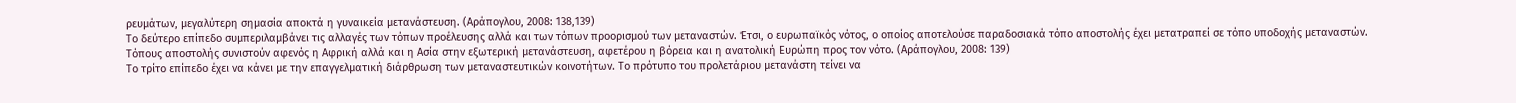ρευμάτων, μεγαλύτερη σημασία αποκτά η γυναικεία μετανάστευση. (Αράπογλου, 2008: 138,139)
Το δεύτερο επίπεδο συμπεριλαμβάνει τις αλλαγές των τόπων προέλευσης αλλά και των τόπων προορισμού των μεταναστών. Έτσι, ο ευρωπαϊκός νότος, ο οποίος αποτελούσε παραδοσιακά τόπο αποστολής έχει μετατραπεί σε τόπο υποδοχής μεταναστών. Τόπους αποστολής συνιστούν αφενός η Αφρική αλλά και η Ασία στην εξωτερική μετανάστευση, αφετέρου η βόρεια και η ανατολική Ευρώπη προς τον νότο. (Αράπογλου, 2008: 139)
Το τρίτο επίπεδο έχει να κάνει με την επαγγελματική διάρθρωση των μεταναστευτικών κοινοτήτων. Το πρότυπο του προλετάριου μετανάστη τείνει να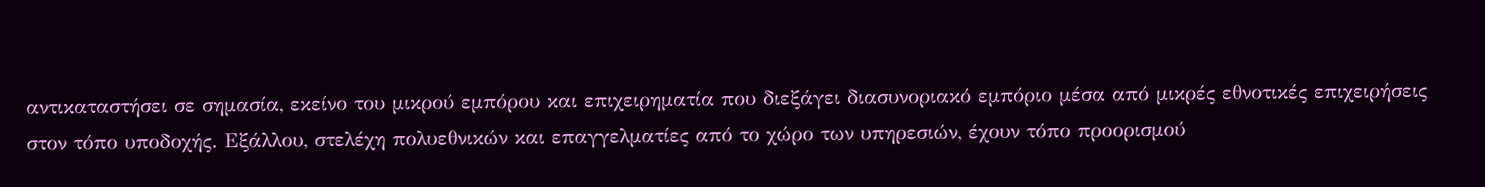αντικαταστήσει σε σημασία, εκείνο του μικρού εμπόρου και επιχειρηματία που διεξάγει διασυνοριακό εμπόριο μέσα από μικρές εθνοτικές επιχειρήσεις στον τόπο υποδοχής. Εξάλλου, στελέχη πολυεθνικών και επαγγελματίες από το χώρο των υπηρεσιών, έχουν τόπο προορισμού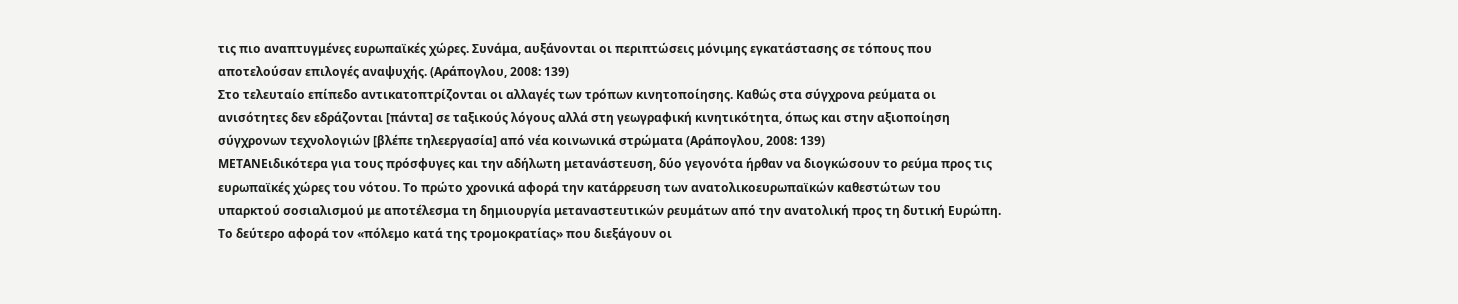τις πιο αναπτυγμένες ευρωπαϊκές χώρες. Συνάμα, αυξάνονται οι περιπτώσεις μόνιμης εγκατάστασης σε τόπους που αποτελούσαν επιλογές αναψυχής. (Αράπογλου, 2008: 139)
Στο τελευταίο επίπεδο αντικατοπτρίζονται οι αλλαγές των τρόπων κινητοποίησης. Καθώς στα σύγχρονα ρεύματα οι ανισότητες δεν εδράζονται [πάντα] σε ταξικούς λόγους αλλά στη γεωγραφική κινητικότητα, όπως και στην αξιοποίηση σύγχρονων τεχνολογιών [βλέπε τηλεεργασία] από νέα κοινωνικά στρώματα (Αράπογλου, 2008: 139)
ΜΕΤΑΝΕιδικότερα για τους πρόσφυγες και την αδήλωτη μετανάστευση, δύο γεγονότα ήρθαν να διογκώσουν το ρεύμα προς τις ευρωπαϊκές χώρες του νότου. Το πρώτο χρονικά αφορά την κατάρρευση των ανατολικοευρωπαϊκών καθεστώτων του υπαρκτού σοσιαλισμού με αποτέλεσμα τη δημιουργία μεταναστευτικών ρευμάτων από την ανατολική προς τη δυτική Ευρώπη. Το δεύτερο αφορά τον «πόλεμο κατά της τρομοκρατίας» που διεξάγουν οι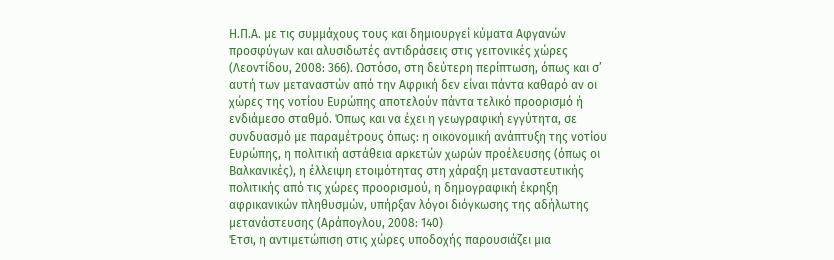Η.Π.Α. με τις συμμάχους τους και δημιουργεί κύματα Αφγανών προσφύγων και αλυσιδωτές αντιδράσεις στις γειτονικές χώρες (Λεοντίδου, 2008: 366). Ωστόσο, στη δεύτερη περίπτωση, όπως και σ’ αυτή των μεταναστών από την Αφρική δεν είναι πάντα καθαρό αν οι χώρες της νοτίου Ευρώπης αποτελούν πάντα τελικό προορισμό ή ενδιάμεσο σταθμό. Όπως και να έχει η γεωγραφική εγγύτητα, σε συνδυασμό με παραμέτρους όπως: η οικονομική ανάπτυξη της νοτίου Ευρώπης, η πολιτική αστάθεια αρκετών χωρών προέλευσης (όπως οι Βαλκανικές), η έλλειψη ετοιμότητας στη χάραξη μεταναστευτικής πολιτικής από τις χώρες προορισμού, η δημογραφική έκρηξη αφρικανικών πληθυσμών, υπήρξαν λόγοι διόγκωσης της αδήλωτης μετανάστευσης (Αράπογλου, 2008: 140)
Έτσι, η αντιμετώπιση στις χώρες υποδοχής παρουσιάζει μια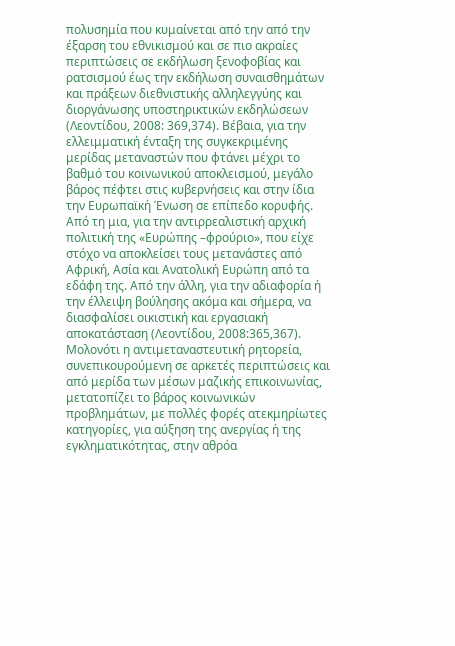πολυσημία που κυμαίνεται από την από την έξαρση του εθνικισμού και σε πιο ακραίες περιπτώσεις σε εκδήλωση ξενοφοβίας και ρατσισμού έως την εκδήλωση συναισθημάτων και πράξεων διεθνιστικής αλληλεγγύης και διοργάνωσης υποστηρικτικών εκδηλώσεων (Λεοντίδου, 2008: 369,374). Βέβαια, για την ελλειμματική ένταξη της συγκεκριμένης μερίδας μεταναστών που φτάνει μέχρι το βαθμό του κοινωνικού αποκλεισμού, μεγάλο βάρος πέφτει στις κυβερνήσεις και στην ίδια την Ευρωπαϊκή Ένωση σε επίπεδο κορυφής. Από τη μια, για την αντιρρεαλιστική αρχική πολιτική της «Ευρώπης –φρούριο», που είχε στόχο να αποκλείσει τους μετανάστες από Αφρική, Ασία και Ανατολική Ευρώπη από τα εδάφη της. Από την άλλη, για την αδιαφορία ή την έλλειψη βούλησης ακόμα και σήμερα, να διασφαλίσει οικιστική και εργασιακή αποκατάσταση (Λεοντίδου, 2008:365,367).
Μολονότι η αντιμεταναστευτική ρητορεία, συνεπικουρούμενη σε αρκετές περιπτώσεις και από μερίδα των μέσων μαζικής επικοινωνίας, μετατοπίζει το βάρος κοινωνικών προβλημάτων, με πολλές φορές ατεκμηρίωτες κατηγορίες, για αύξηση της ανεργίας ή της εγκληματικότητας, στην αθρόα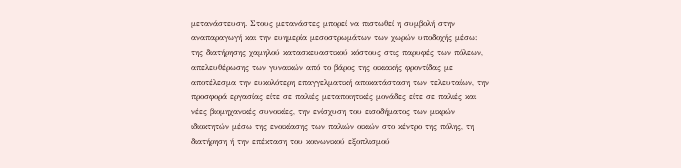μετανάστευση. Στους μετανάστες μπορεί να πιστωθεί η συμβολή στην αναπαραγωγή και την ευημερία μεσοστρωμάτων των χωρών υποδοχής μέσω: της διατήρησης χαμηλού κατασκευαστικού κόστους στις παρυφές των πόλεων, απελευθέρωσης των γυναικών από το βάρος της οικιακής φροντίδας με αποτέλεσμα την ευκολότερη επαγγελματική αποκατάσταση των τελευταίων, την προσφορά εργασίας είτε σε παλιές μεταποιητικές μονάδες είτε σε παλιές και νέες βιομηχανικές συνοικίες, την ενίσχυση του εισοδήματος των μικρών ιδιοκτητών μέσω της ενοικίασης των παλιών οικιών στο κέντρο της πόλης, τη διατήρηση ή την επέκταση του κοινωνικού εξοπλισμού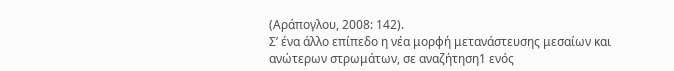(Αράπογλου, 2008: 142).
Σ’ ένα άλλο επίπεδο η νέα μορφή μετανάστευσης μεσαίων και ανώτερων στρωμάτων, σε αναζήτηση1 ενός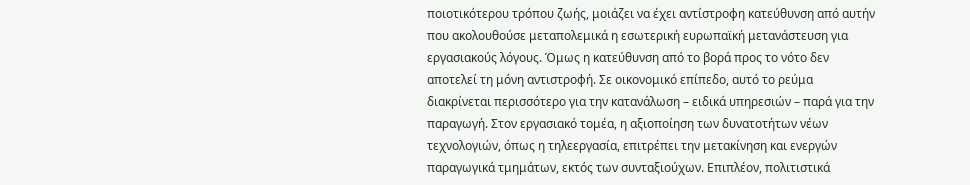ποιοτικότερου τρόπου ζωής, μοιάζει να έχει αντίστροφη κατεύθυνση από αυτήν που ακολουθούσε μεταπολεμικά η εσωτερική ευρωπαϊκή μετανάστευση για εργασιακούς λόγους. Όμως η κατεύθυνση από το βορά προς το νότο δεν αποτελεί τη μόνη αντιστροφή. Σε οικονομικό επίπεδο, αυτό το ρεύμα διακρίνεται περισσότερο για την κατανάλωση – ειδικά υπηρεσιών – παρά για την παραγωγή. Στον εργασιακό τομέα, η αξιοποίηση των δυνατοτήτων νέων τεχνολογιών, όπως η τηλεεργασία, επιτρέπει την μετακίνηση και ενεργών παραγωγικά τμημάτων, εκτός των συνταξιούχων. Επιπλέον, πολιτιστικά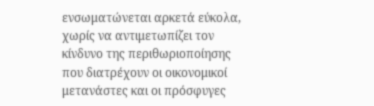ενσωματώνεται αρκετά εύκολα, χωρίς να αντιμετωπίζει τον κίνδυνο της περιθωριοποίησης που διατρέχουν οι οικονομικοί μετανάστες και οι πρόσφυγες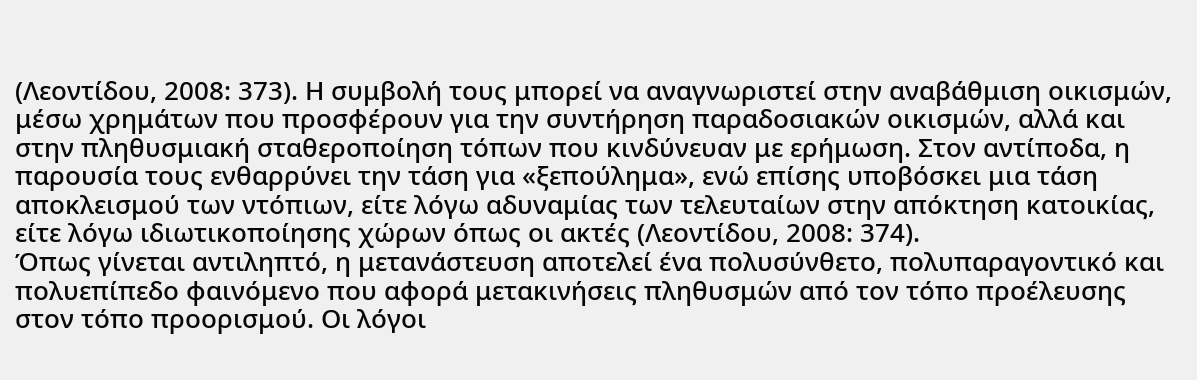(Λεοντίδου, 2008: 373). Η συμβολή τους μπορεί να αναγνωριστεί στην αναβάθμιση οικισμών, μέσω χρημάτων που προσφέρουν για την συντήρηση παραδοσιακών οικισμών, αλλά και στην πληθυσμιακή σταθεροποίηση τόπων που κινδύνευαν με ερήμωση. Στον αντίποδα, η παρουσία τους ενθαρρύνει την τάση για «ξεπούλημα», ενώ επίσης υποβόσκει μια τάση αποκλεισμού των ντόπιων, είτε λόγω αδυναμίας των τελευταίων στην απόκτηση κατοικίας, είτε λόγω ιδιωτικοποίησης χώρων όπως οι ακτές (Λεοντίδου, 2008: 374).
Όπως γίνεται αντιληπτό, η μετανάστευση αποτελεί ένα πολυσύνθετο, πολυπαραγοντικό και πολυεπίπεδο φαινόμενο που αφορά μετακινήσεις πληθυσμών από τον τόπο προέλευσης στον τόπο προορισμού. Οι λόγοι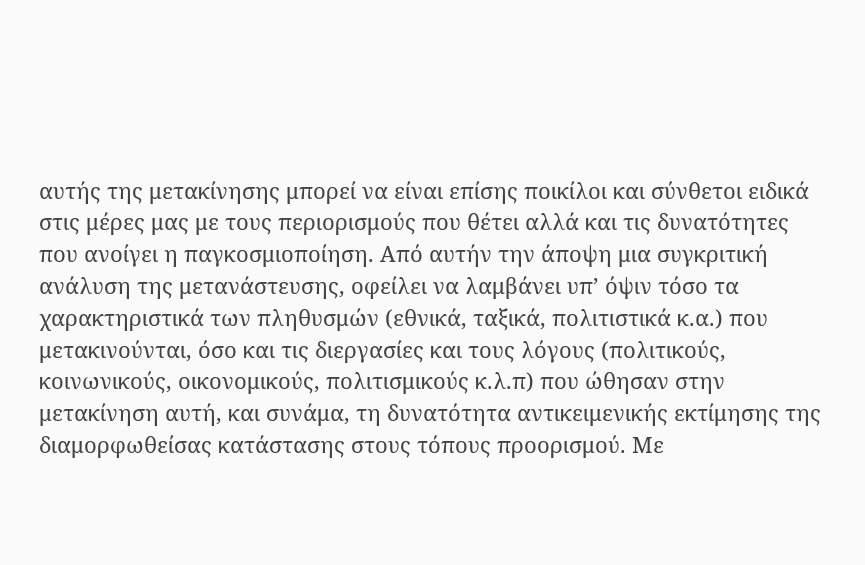αυτής της μετακίνησης μπορεί να είναι επίσης ποικίλοι και σύνθετοι ειδικά στις μέρες μας με τους περιορισμούς που θέτει αλλά και τις δυνατότητες που ανοίγει η παγκοσμιοποίηση. Από αυτήν την άποψη μια συγκριτική ανάλυση της μετανάστευσης, οφείλει να λαμβάνει υπ’ όψιν τόσο τα χαρακτηριστικά των πληθυσμών (εθνικά, ταξικά, πολιτιστικά κ.α.) που μετακινούνται, όσο και τις διεργασίες και τους λόγους (πολιτικούς, κοινωνικούς, οικονομικούς, πολιτισμικούς κ.λ.π) που ώθησαν στην μετακίνηση αυτή, και συνάμα, τη δυνατότητα αντικειμενικής εκτίμησης της διαμορφωθείσας κατάστασης στους τόπους προορισμού. Με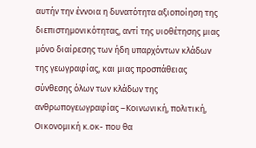αυτήν την έννοια η δυνατότητα αξιοποίηση της διεπιστημονικότητας, αντί της υιοθέτησης μιας μόνο διαίρεσης των ήδη υπαρχόντων κλάδων της γεωγραφίας, και μιας προσπάθειας σύνθεσης όλων των κλάδων της ανθρωπογεωγραφίας –Κοινωνική, πολιτική, Οικονομική κ.οκ- που θα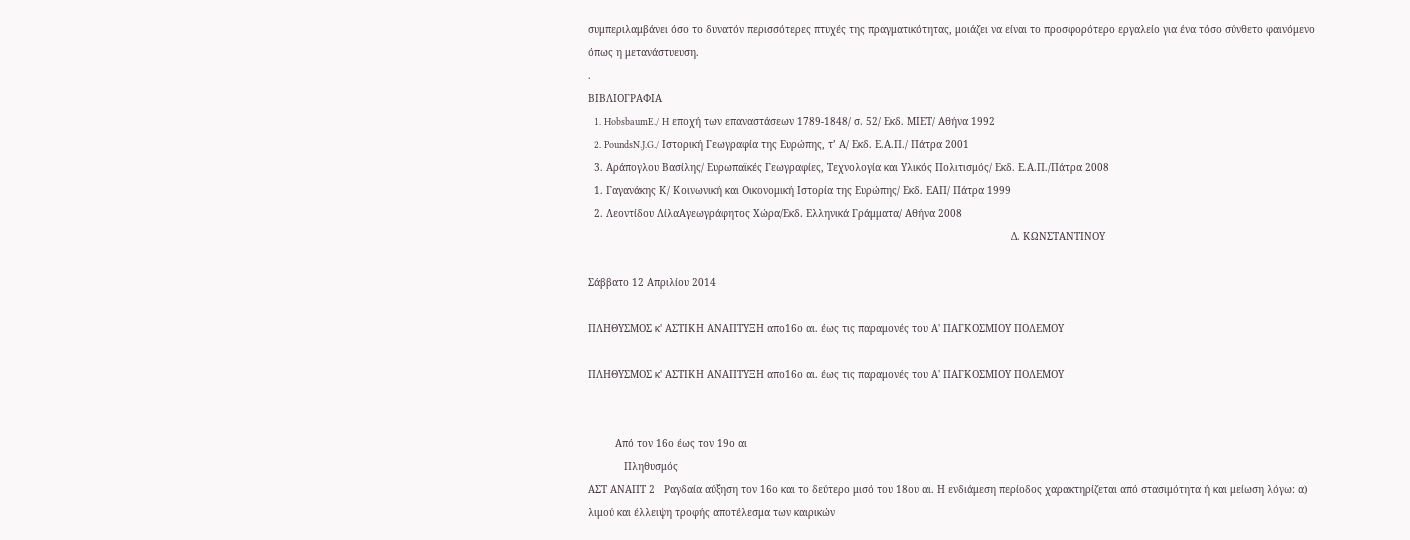συμπεριλαμβάνει όσο το δυνατόν περισσότερες πτυχές της πραγματικότητας, μοιάζει να είναι το προσφορότερο εργαλείο για ένα τόσο σύνθετο φαινόμενο όπως η μετανάστυευση.
.
ΒΙΒΛΙΟΓΡΑΦΙΑ
  1. HobsbaumE./ H εποχή των επαναστάσεων 1789-1848/ σ. 52/ Εκδ. ΜΙΕΤ/ Αθήνα 1992
  2. PoundsN.J.G./ Ιστορική Γεωγραφία της Ευρώπης, τ’ Α/ Εκδ. Ε.Α.Π./ Πάτρα 2001
  3. Αράπογλου Βασίλης/ Ευρωπαϊκές Γεωγραφίες, Τεχνολογία και Υλικός Πολιτισμός/ Εκδ. Ε.Α.Π./Πάτρα 2008
  1. Γαγανάκης Κ/ Κοινωνική και Οικονομική Ιστορία της Ευρώπης/ Εκδ. ΕΑΠ/ Πάτρα 1999
  2. Λεοντίδου ΛίλαΑγεωγράφητος Χώρα/Εκδ. Ελληνικά Γράμματα/ Αθήνα 2008
                                                                                                                                             Δ. ΚΩΝΣΤΑΝΤΙΝΟΥ

Σάββατο 12 Απριλίου 2014

ΠΛΗΘΥΣΜΟΣ κ' ΑΣΤΙΚΗ ΑΝΑΠΤΥΞΗ απο16ο αι. έως τις παραμονές του Α' ΠΑΓΚΟΣΜΙΟΥ ΠΟΛΕΜΟΥ

ΠΛΗΘΥΣΜΟΣ κ' ΑΣΤΙΚΗ ΑΝΑΠΤΥΞΗ απο16ο αι. έως τις παραμονές του Α' ΠΑΓΚΟΣΜΙΟΥ ΠΟΛΕΜΟΥ


         Από τον 16ο έως τον 19ο αι
            Πληθυσμός
ΑΣΤ ΑΝΑΠΤ 2   Ραγδαία αύξηση τον 16ο και το δεύτερο μισό του 18ου αι. Η ενδιάμεση περίοδος χαρακτηρίζεται από στασιμότητα ή και μείωση λόγω: α) λιμού και έλλειψη τροφής αποτέλεσμα των καιρικών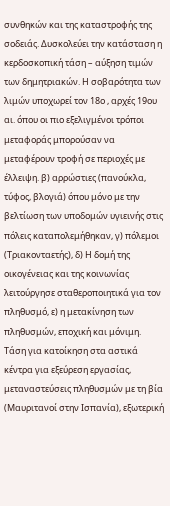συνθηκών και της καταστροφής της σοδειάς. Δυσκολεύει την κατάσταση η κερδοσκοπική τάση – αύξηση τιμών των δημητριακών. Η σοβαρότητα των λιμών υποχωρεί τον 18ο , αρχές 19ου αι. όπου οι πιο εξελιγμένοι τρόποι μεταφοράς μπορούσαν να μεταφέρουν τροφή σε περιοχές με έλλειψη. β) αρρώστιες (πανούκλα, τύφος, βλογιά) όπου μόνο με την βελτίωση των υποδομών υγιεινής στις πόλεις καταπολεμήθηκαν, γ) πόλεμοι (Τριακονταετής), δ) Η δομή της οικογένειας και της κοινωνίας λειτούργησε σταθεροποιητικά για τον πληθυσμό, ε) η μετακίνηση των πληθυσμών, εποχική και μόνιμη. Τάση για κατοίκηση στα αστικά κέντρα για εξεύρεση εργασίας, μεταναστεύσεις πληθυσμών με τη βία (Μαυριτανοί στην Ισπανία), εξωτερική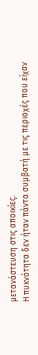μετανάστευση στις αποικίες.
Η πυκνότητα δεν ήταν πάντα συμβατή με τις περιοχές που είχαν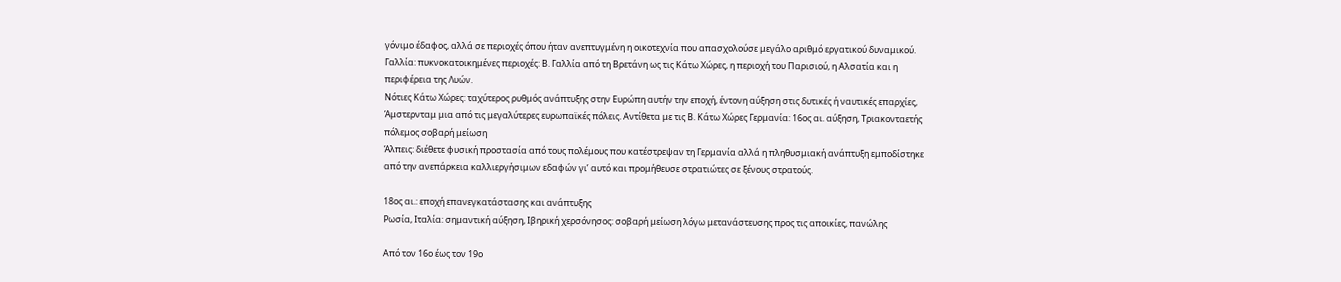γόνιμο έδαφος, αλλά σε περιοχές όπου ήταν ανεπτυγμένη η οικοτεχνία που απασχολούσε μεγάλο αριθμό εργατικού δυναμικού.
Γαλλία: πυκνοκατοικημένες περιοχές: Β. Γαλλία από τη Βρετάνη ως τις Κάτω Χώρες, η περιοχή του Παρισιού, η Αλσατία και η περιφέρεια της Λυών.
Νότιες Κάτω Χώρες: ταχύτερος ρυθμός ανάπτυξης στην Ευρώπη αυτήν την εποχή, έντονη αύξηση στις δυτικές ή ναυτικές επαρχίες, Άμστερνταμ μια από τις μεγαλύτερες ευρωπαϊκές πόλεις. Αντίθετα με τις Β. Κάτω Χώρες Γερμανία: 16ος αι. αύξηση, Τριακονταετής πόλεμος σοβαρή μείωση
Άλπεις: διέθετε φυσική προστασία από τους πολέμους που κατέστρεψαν τη Γερμανία αλλά η πληθυσμιακή ανάπτυξη εμποδίστηκε από την ανεπάρκεια καλλιεργήσιμων εδαφών γι’ αυτό και προμήθευσε στρατιώτες σε ξένους στρατούς.

18ος αι.: εποχή επανεγκατάστασης και ανάπτυξης
Ρωσία, Ιταλία: σημαντική αύξηση, Ιβηρική χερσόνησος: σοβαρή μείωση λόγω μετανάστευσης προς τις αποικίες, πανώλης

Από τον 16ο έως τον 19ο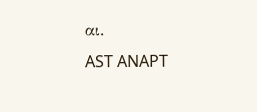αι.                                                                    AST ANAPT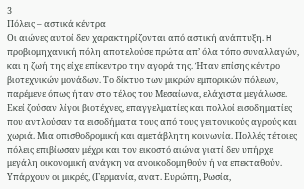3
Πόλεις – αστικά κέντρα
Οι αιώνες αυτοί δεν χαρακτηρίζονται από αστική ανάπτυξη. H προβιομηχανική πόλη αποτελούσε πρώτα απ’ όλα τόπο συναλλαγών, και η ζωή της είχε επίκεντρο την αγορά της. Ήταν επίσης κέντρο βιοτεχνικών μονάδων. Το δίκτυο των μικρών εμπορικών πόλεων, παρέμενε όπως ήταν στο τέλος του Μεσαίωνα, ελάχιστα μεγάλωσε. Εκεί ζούσαν λίγοι βιοτέχνες, επαγγελματίες και πολλοί εισοδηματίες που αντλούσαν τα εισοδήματα τους από τους γειτονικούς αγρούς και χωριά. Μια οπισθοδρομική και αμετάβλητη κοινωνία. Πολλές τέτοιες πόλεις επιβίωσαν μέχρι και τον εικοστό αιώνα γιατί δεν υπήρχε μεγάλη οικονομική ανάγκη να ανοικοδομηθούν ή να επεκταθούν. Υπάρχουν οι μικρές, (Γερμανία, ανατ. Ευρώπη, Ρωσία,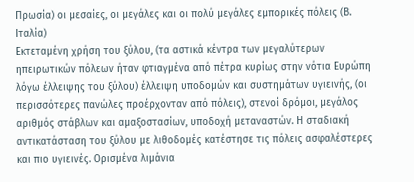Πρωσία) οι μεσαίες, οι μεγάλες και οι πολύ μεγάλες εμπορικές πόλεις (Β. Ιταλία)
Εκτεταμένη χρήση του ξύλου, (τα αστικά κέντρα των μεγαλύτερων ηπειρωτικών πόλεων ήταν φτιαγμένα από πέτρα κυρίως στην νότια Ευρώπη λόγω έλλειψης του ξύλου) έλλειψη υποδομών και συστημάτων υγιεινής, (οι περισσότερες πανώλες προέρχονταν από πόλεις), στενοί δρόμοι, μεγάλος αριθμός στάβλων και αμαξοστασίων, υποδοχή μεταναστών. Η σταδιακή αντικατάσταση του ξύλου με λιθοδομές κατέστησε τις πόλεις ασφαλέστερες και πιο υγιεινές. Ορισμένα λιμάνια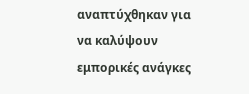αναπτύχθηκαν για να καλύψουν εμπορικές ανάγκες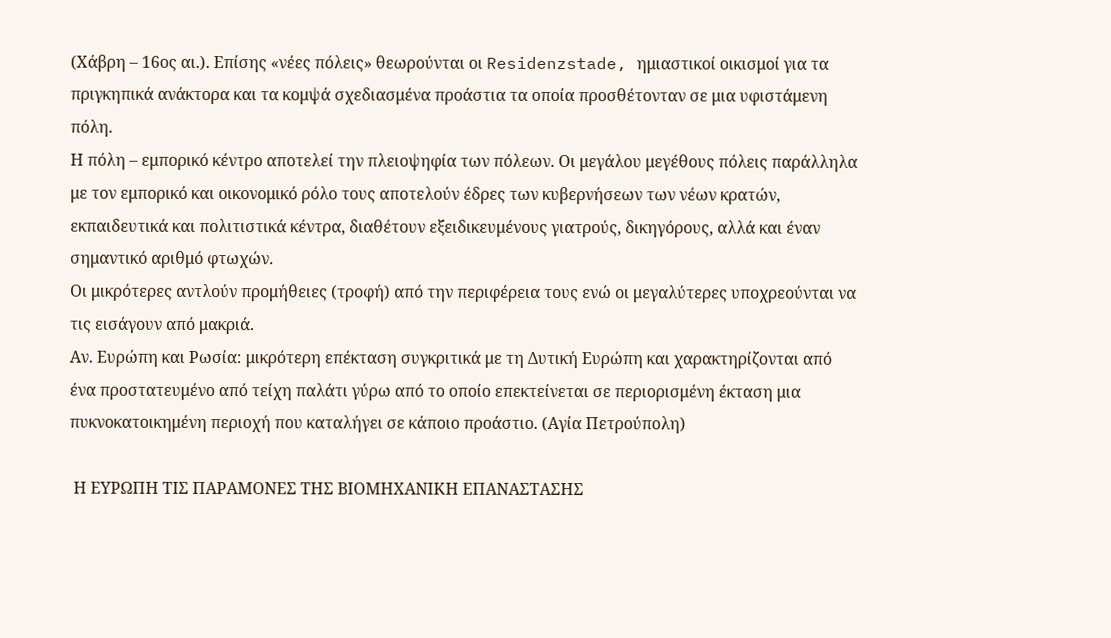(Χάβρη – 16ος αι.). Επίσης «νέες πόλεις» θεωρούνται οι Residenzstade, ημιαστικοί οικισμοί για τα πριγκηπικά ανάκτορα και τα κομψά σχεδιασμένα προάστια τα οποία προσθέτονταν σε μια υφιστάμενη πόλη.
Η πόλη – εμπορικό κέντρο αποτελεί την πλειοψηφία των πόλεων. Οι μεγάλου μεγέθους πόλεις παράλληλα με τον εμπορικό και οικονομικό ρόλο τους αποτελούν έδρες των κυβερνήσεων των νέων κρατών, εκπαιδευτικά και πολιτιστικά κέντρα, διαθέτουν εξειδικευμένους γιατρούς, δικηγόρους, αλλά και έναν σημαντικό αριθμό φτωχών.
Οι μικρότερες αντλούν προμήθειες (τροφή) από την περιφέρεια τους ενώ οι μεγαλύτερες υποχρεούνται να τις εισάγουν από μακριά.
Αν. Ευρώπη και Ρωσία: μικρότερη επέκταση συγκριτικά με τη Δυτική Ευρώπη και χαρακτηρίζονται από ένα προστατευμένο από τείχη παλάτι γύρω από το οποίο επεκτείνεται σε περιορισμένη έκταση μια πυκνοκατοικημένη περιοχή που καταλήγει σε κάποιο προάστιο. (Αγία Πετρούπολη)

 Η ΕΥΡΩΠΗ ΤΙΣ ΠΑΡΑΜΟΝΕΣ ΤΗΣ ΒΙΟΜΗΧΑΝΙΚΗ ΕΠΑΝΑΣΤΑΣΗΣ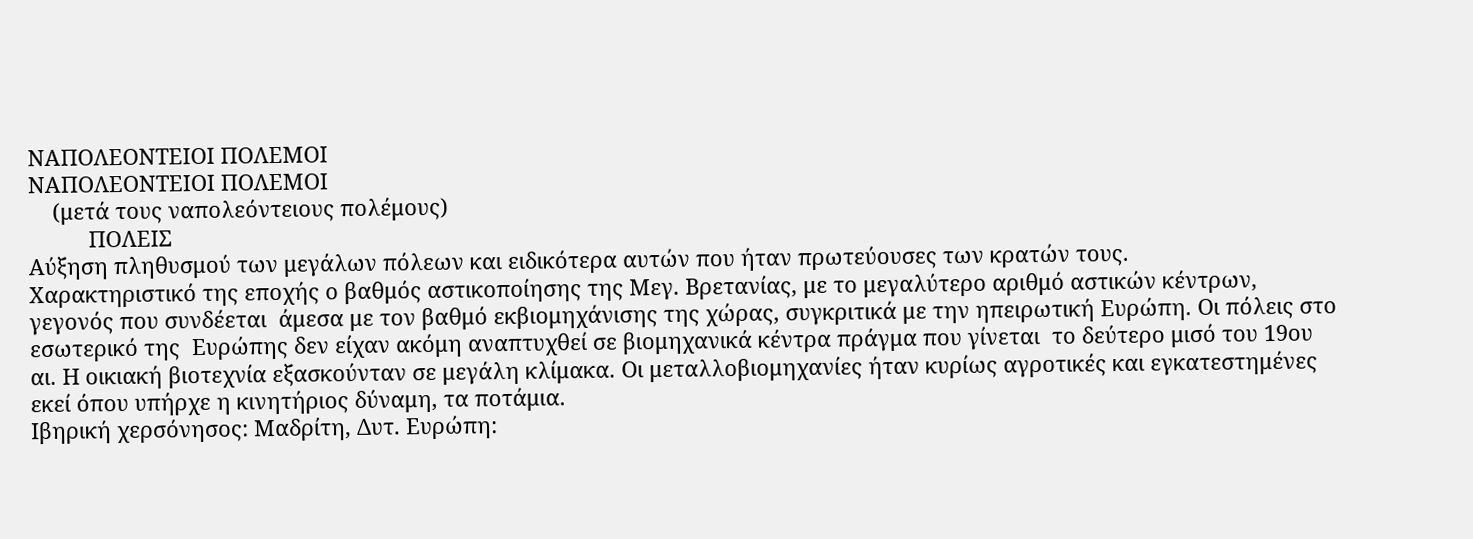ΝΑΠΟΛΕΟΝΤΕΙΟΙ ΠΟΛΕΜΟΙ
ΝΑΠΟΛΕΟΝΤΕΙΟΙ ΠΟΛΕΜΟΙ
    (μετά τους ναπολεόντειους πολέμους)
          ΠΟΛΕΙΣ
Αύξηση πληθυσμού των μεγάλων πόλεων και ειδικότερα αυτών που ήταν πρωτεύουσες των κρατών τους.
Χαρακτηριστικό της εποχής ο βαθμός αστικοποίησης της Μεγ. Βρετανίας, με το μεγαλύτερο αριθμό αστικών κέντρων, γεγονός που συνδέεται  άμεσα με τον βαθμό εκβιομηχάνισης της χώρας, συγκριτικά με την ηπειρωτική Ευρώπη. Οι πόλεις στο εσωτερικό της  Ευρώπης δεν είχαν ακόμη αναπτυχθεί σε βιομηχανικά κέντρα πράγμα που γίνεται  το δεύτερο μισό του 19ου αι. Η οικιακή βιοτεχνία εξασκούνταν σε μεγάλη κλίμακα. Οι μεταλλοβιομηχανίες ήταν κυρίως αγροτικές και εγκατεστημένες εκεί όπου υπήρχε η κινητήριος δύναμη, τα ποτάμια.
Ιβηρική χερσόνησος: Μαδρίτη, Δυτ. Ευρώπη: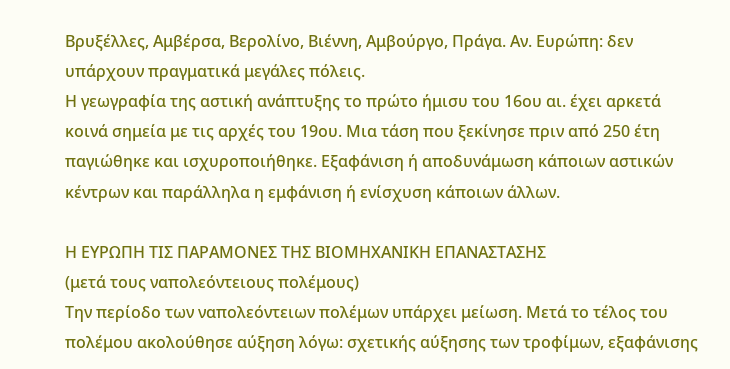Βρυξέλλες, Αμβέρσα, Βερολίνο, Βιέννη, Αμβούργο, Πράγα. Αν. Ευρώπη: δεν υπάρχουν πραγματικά μεγάλες πόλεις.
Η γεωγραφία της αστική ανάπτυξης το πρώτο ήμισυ του 16ου αι. έχει αρκετά κοινά σημεία με τις αρχές του 19ου. Μια τάση που ξεκίνησε πριν από 250 έτη παγιώθηκε και ισχυροποιήθηκε. Εξαφάνιση ή αποδυνάμωση κάποιων αστικών κέντρων και παράλληλα η εμφάνιση ή ενίσχυση κάποιων άλλων.

Η ΕΥΡΩΠΗ ΤΙΣ ΠΑΡΑΜΟΝΕΣ ΤΗΣ ΒΙΟΜΗΧΑΝΙΚΗ ΕΠΑΝΑΣΤΑΣΗΣ
(μετά τους ναπολεόντειους πολέμους)
Την περίοδο των ναπολεόντειων πολέμων υπάρχει μείωση. Μετά το τέλος του πολέμου ακολούθησε αύξηση λόγω: σχετικής αύξησης των τροφίμων, εξαφάνισης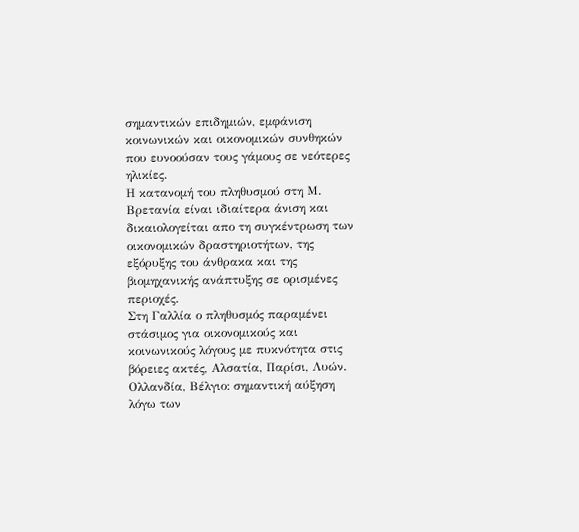σημαντικών επιδημιών, εμφάνιση κοινωνικών και οικονομικών συνθηκών που ευνοούσαν τους γάμους σε νεότερες ηλικίες.
Η κατανομή του πληθυσμού στη Μ. Βρετανία είναι ιδιαίτερα άνιση και δικαιολογείται απο τη συγκέντρωση των οικονομικών δραστηριοτήτων, της εξόρυξης του άνθρακα και της βιομηχανικής ανάπτυξης σε ορισμένες περιοχές.
Στη Γαλλία ο πληθυσμός παραμένει στάσιμος για οικονομικούς και κοινωνικούς λόγους με πυκνότητα στις βόρειες ακτές, Αλσατία, Παρίσι, Λυών.
Ολλανδία, Βέλγιο: σημαντική αύξηση λόγω των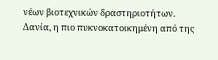νέων βιοτεχνικών δραστηριοτήτων.
Δανία, η πιο πυκνοκατοικημένη από της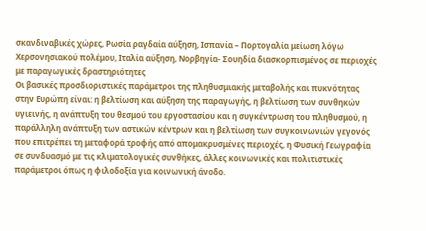σκανδιναβικές χώρες, Ρωσία ραγδαία αύξηση, Ισπανία – Πορτογαλία μείωση λόγω Χερσονησιακού πολέμου, Ιταλία αύξηση, Νορβηγία- Σουηδία διασκορπισμένος σε περιοχές με παραγωγικές δραστηριότητες
Οι βασικές προσδιοριστικές παράμετροι της πληθυσμιακής μεταβολής και πυκνότητας στην Ευρώπη είναι: η βελτίωση και αύξηση της παραγωγής, η βελτίωση των συνθηκών υγιεινής, η ανάπτυξη του θεσμού του εργοστασίου και η συγκέντρωση του πληθυσμού, η παράλληλη ανάπτυξη των αστικών κέντρων και η βελτίωση των συγκοινωνιών γεγονός που επιτρέπει τη μεταφορά τροφής από απομακρυσμένες περιοχές, η Φυσική Γεωγραφία σε συνδυασμό με τις κλιματολογικές συνθήκες, άλλες κοινωνικές και πολιτιστικές παράμετροι όπως η φιλοδοξία για κοινωνική άνοδο.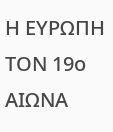Η ΕΥΡΩΠΗ ΤΟΝ 19ο ΑΙΩΝΑ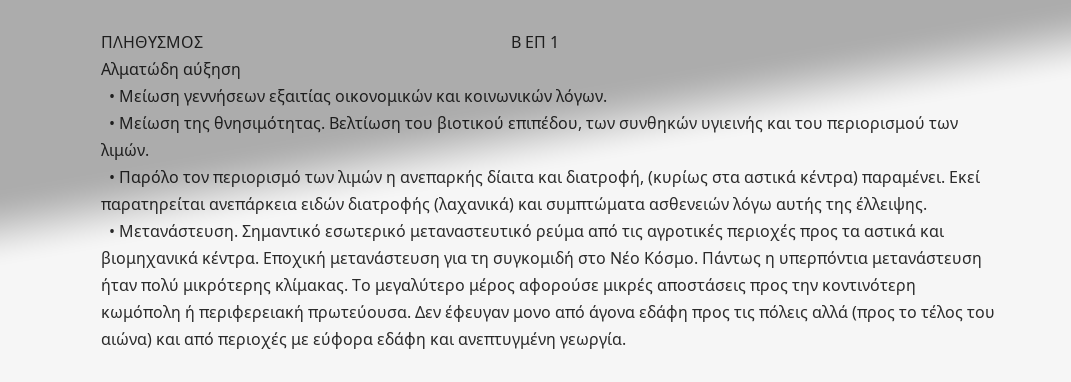ΠΛΗΘΥΣΜΟΣ                                                                             Β ΕΠ 1
Αλματώδη αύξηση
  • Μείωση γεννήσεων εξαιτίας οικονομικών και κοινωνικών λόγων.
  • Μείωση της θνησιμότητας. Βελτίωση του βιοτικού επιπέδου, των συνθηκών υγιεινής και του περιορισμού των λιμών.
  • Παρόλο τον περιορισμό των λιμών η ανεπαρκής δίαιτα και διατροφή, (κυρίως στα αστικά κέντρα) παραμένει. Εκεί παρατηρείται ανεπάρκεια ειδών διατροφής (λαχανικά) και συμπτώματα ασθενειών λόγω αυτής της έλλειψης.
  • Μετανάστευση. Σημαντικό εσωτερικό μεταναστευτικό ρεύμα από τις αγροτικές περιοχές προς τα αστικά και βιομηχανικά κέντρα. Εποχική μετανάστευση για τη συγκομιδή στο Νέο Κόσμο. Πάντως η υπερπόντια μετανάστευση ήταν πολύ μικρότερης κλίμακας. Το μεγαλύτερο μέρος αφορούσε μικρές αποστάσεις προς την κοντινότερη κωμόπολη ή περιφερειακή πρωτεύουσα. Δεν έφευγαν μονο από άγονα εδάφη προς τις πόλεις αλλά (προς το τέλος του αιώνα) και από περιοχές με εύφορα εδάφη και ανεπτυγμένη γεωργία.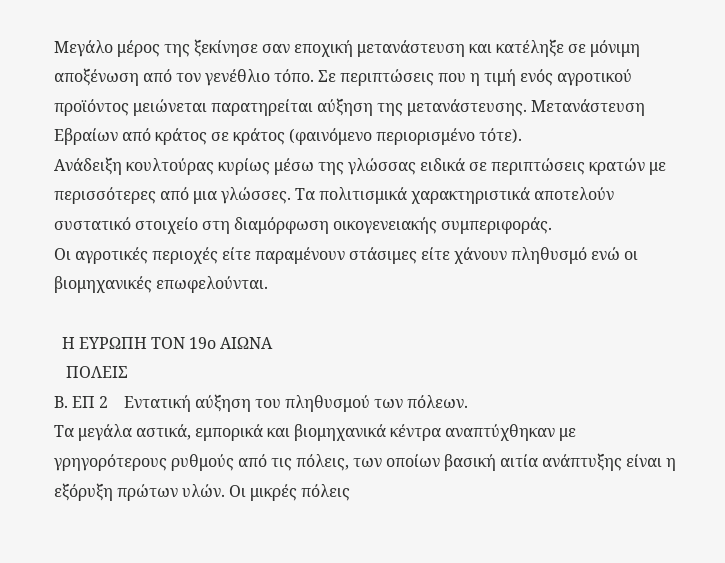Μεγάλο μέρος της ξεκίνησε σαν εποχική μετανάστευση και κατέληξε σε μόνιμη αποξένωση από τον γενέθλιο τόπο. Σε περιπτώσεις που η τιμή ενός αγροτικού προϊόντος μειώνεται παρατηρείται αύξηση της μετανάστευσης. Μετανάστευση Εβραίων από κράτος σε κράτος (φαινόμενο περιορισμένο τότε).
Ανάδειξη κουλτούρας κυρίως μέσω της γλώσσας ειδικά σε περιπτώσεις κρατών με περισσότερες από μια γλώσσες. Τα πολιτισμικά χαρακτηριστικά αποτελούν συστατικό στοιχείο στη διαμόρφωση οικογενειακής συμπεριφοράς.
Οι αγροτικές περιοχές είτε παραμένουν στάσιμες είτε χάνουν πληθυσμό ενώ οι βιομηχανικές επωφελούνται.

  Η ΕΥΡΩΠΗ ΤΟΝ 19ο ΑΙΩΝΑ
   ΠΟΛΕΙΣ
Β. ΕΠ 2    Εντατική αύξηση του πληθυσμού των πόλεων.
Τα μεγάλα αστικά, εμπορικά και βιομηχανικά κέντρα αναπτύχθηκαν με γρηγορότερους ρυθμούς από τις πόλεις, των οποίων βασική αιτία ανάπτυξης είναι η εξόρυξη πρώτων υλών. Οι μικρές πόλεις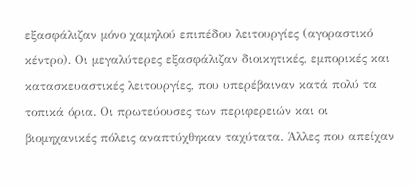εξασφάλιζαν μόνο χαμηλού επιπέδου λειτουργίες (αγοραστικό κέντρο). Οι μεγαλύτερες εξασφάλιζαν διοικητικές, εμπορικές και κατασκευαστικές λειτουργίες, που υπερέβαιναν κατά πολύ τα τοπικά όρια. Οι πρωτεύουσες των περιφερειών και οι βιομηχανικές πόλεις αναπτύχθηκαν ταχύτατα. Άλλες που απείχαν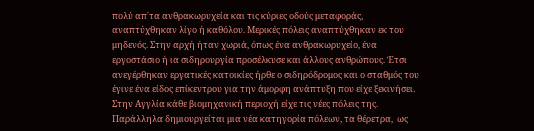πολύ απ΄τα ανθρακωρυχεία και τις κύριες οδούς μεταφοράς, αναπτύχθηκαν λίγο ή καθόλου. Μερικές πόλεις αναπτύχθηκαν εκ του μηδενός. Στην αρχή ήταν χωριά, όπως ένα ανθρακωρυχείο, ένα εργοστάσιο ή ια σιδηρουργία προσέλκυσε και άλλους ανθρώπους. Έτσι ανεγέρθηκαν εργατικές κατοικίες ήρθε ο σιδηρόδρομος και ο σταθμός του έγινε ένα είδος επίκεντρου για την άμορφη ανάπτυξη που είχε ξεκινήσει. Στην Αγγλία κάθε βιομηχανική περιοχή είχε τις νέες πόλεις της. Παράλληλα δημιουργείται μια νέα κατηγορία πόλεων, τα θέρετρα,  ως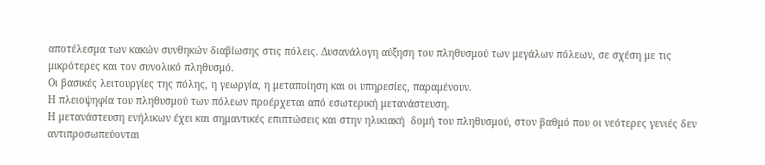αποτέλεσμα των κακών συνθηκών διαβίωσης στις πόλεις. Δυσανάλογη αύξηση του πληθυσμού των μεγάλων πόλεων, σε σχέση με τις μικρότερες και τον συνολικό πληθυσμό.
Οι βασικές λειτουργίες της πόλης, η γεωργία, η μεταποίηση και οι υπηρεσίες, παραμένουν.
Η πλειοψηφία του πληθυσμού των πόλεων προέρχεται από εσωτερική μετανάστευση.
Η μετανάστευση ενήλικων έχει και σημαντικές επιπτώσεις και στην ηλικιακή  δομή του πληθυσμού, στον βαθμό που οι νεότερες γενιές δεν αντιπροσωπεύονται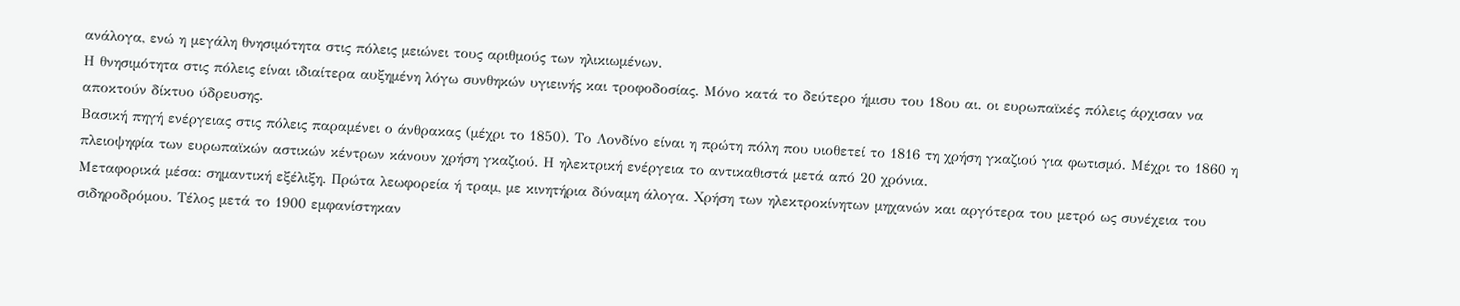ανάλογα, ενώ η μεγάλη θνησιμότητα στις πόλεις μειώνει τους αριθμούς των ηλικιωμένων.
Η θνησιμότητα στις πόλεις είναι ιδιαίτερα αυξημένη λόγω συνθηκών υγιεινής και τροφοδοσίας. Μόνο κατά το δεύτερο ήμισυ του 18ου αι. οι ευρωπαϊκές πόλεις άρχισαν να αποκτούν δίκτυο ύδρευσης.
Βασική πηγή ενέργειας στις πόλεις παραμένει ο άνθρακας (μέχρι το 1850). Το Λονδίνο είναι η πρώτη πόλη που υιοθετεί το 1816 τη χρήση γκαζιού για φωτισμό. Μέχρι το 1860 η πλειοψηφία των ευρωπαϊκών αστικών κέντρων κάνουν χρήση γκαζιού. Η ηλεκτρική ενέργεια το αντικαθιστά μετά από 20 χρόνια.
Μεταφορικά μέσα: σημαντική εξέλιξη. Πρώτα λεωφορεία ή τραμ, με κινητήρια δύναμη άλογα. Χρήση των ηλεκτροκίνητων μηχανών και αργότερα του μετρό ως συνέχεια του σιδηροδρόμου. Τέλος μετά το 1900 εμφανίστηκαν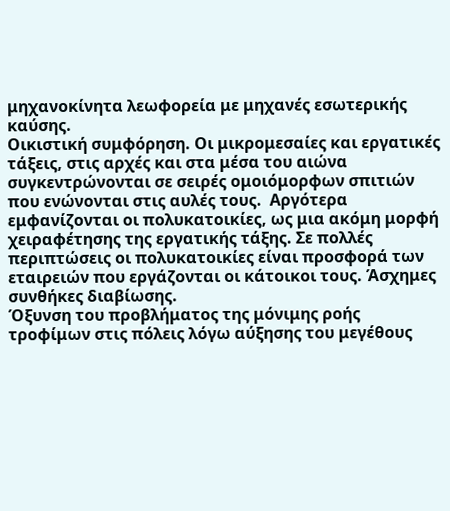μηχανοκίνητα λεωφορεία με μηχανές εσωτερικής καύσης.
Οικιστική συμφόρηση. Οι μικρομεσαίες και εργατικές τάξεις, στις αρχές και στα μέσα του αιώνα συγκεντρώνονται σε σειρές ομοιόμορφων σπιτιών που ενώνονται στις αυλές τους.  Αργότερα εμφανίζονται οι πολυκατοικίες, ως μια ακόμη μορφή χειραφέτησης της εργατικής τάξης. Σε πολλές περιπτώσεις οι πολυκατοικίες είναι προσφορά των εταιρειών που εργάζονται οι κάτοικοι τους. Άσχημες συνθήκες διαβίωσης.
Όξυνση του προβλήματος της μόνιμης ροής τροφίμων στις πόλεις λόγω αύξησης του μεγέθους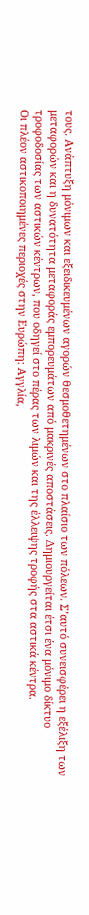τους. Ανάπτυξη μόνιμων και εξειδικευμένων αγορών θεσμοθετημένων στο πλαίσιο των πόλεων. Σ’αυτό συνεισφέρει η εξέλιξη των μεταφορών και η δυνατότητα μεταφοράς εμπορευμάτων από μακρινές αποστάσεις. Δημιουργείται έτσι ένα μόνιμο δίκτυο τροφοδοσίας των αστικών κέντρων, που οδηγεί στο πέρας των λιμών και της έλλειψης τροφής στα αστικά κέντρα.
Οι πλέον αστικοποιημένες περιοχές στην Ευρώπη: Αγγλία,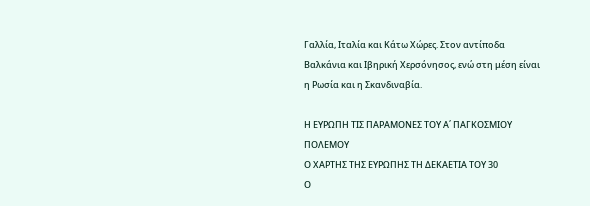Γαλλία, Ιταλία και Κάτω Χώρες. Στον αντίποδα Βαλκάνια και Ιβηρική Χερσόνησος, ενώ στη μέση είναι η Ρωσία και η Σκανδιναβία.

Η ΕΥΡΩΠΗ ΤΙΣ ΠΑΡΑΜΟΝΕΣ ΤΟΥ Α΄ ΠΑΓΚΟΣΜΙΟΥ ΠΟΛΕΜΟΥ
Ο ΧΑΡΤΗΣ ΤΗΣ ΕΥΡΩΠΗΣ ΤΗ ΔΕΚΑΕΤΙΑ ΤΟΥ 30
Ο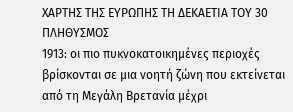ΧΑΡΤΗΣ ΤΗΣ ΕΥΡΩΠΗΣ ΤΗ ΔΕΚΑΕΤΙΑ ΤΟΥ 30
ΠΛΗΘΥΣΜΟΣ
1913: οι πιο πυκνοκατοικημένες περιοχές βρίσκονται σε μια νοητή ζώνη που εκτείνεται από τη Μεγάλη Βρετανία μέχρι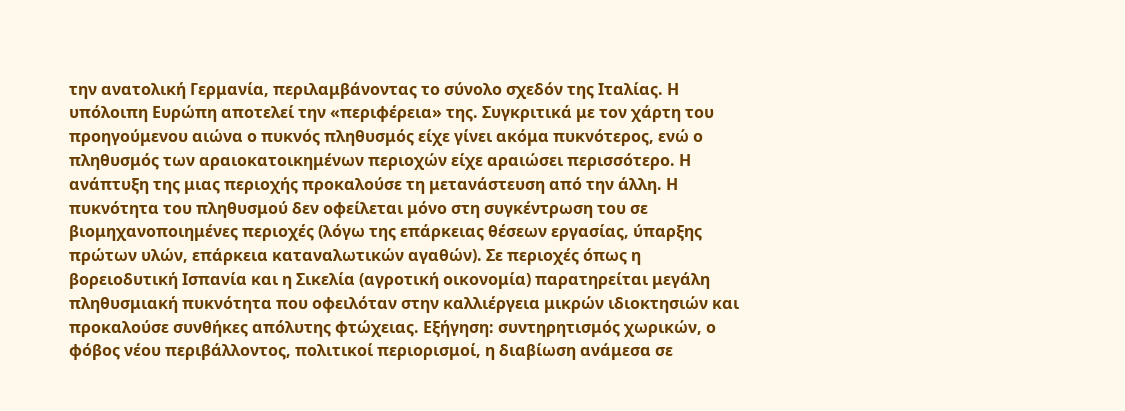την ανατολική Γερμανία, περιλαμβάνοντας το σύνολο σχεδόν της Ιταλίας. Η υπόλοιπη Ευρώπη αποτελεί την «περιφέρεια» της. Συγκριτικά με τον χάρτη του προηγούμενου αιώνα ο πυκνός πληθυσμός είχε γίνει ακόμα πυκνότερος, ενώ ο πληθυσμός των αραιοκατοικημένων περιοχών είχε αραιώσει περισσότερο. Η ανάπτυξη της μιας περιοχής προκαλούσε τη μετανάστευση από την άλλη. Η πυκνότητα του πληθυσμού δεν οφείλεται μόνο στη συγκέντρωση του σε βιομηχανοποιημένες περιοχές (λόγω της επάρκειας θέσεων εργασίας, ύπαρξης πρώτων υλών, επάρκεια καταναλωτικών αγαθών). Σε περιοχές όπως η βορειοδυτική Ισπανία και η Σικελία (αγροτική οικονομία) παρατηρείται μεγάλη πληθυσμιακή πυκνότητα που οφειλόταν στην καλλιέργεια μικρών ιδιοκτησιών και προκαλούσε συνθήκες απόλυτης φτώχειας. Εξήγηση: συντηρητισμός χωρικών, ο φόβος νέου περιβάλλοντος, πολιτικοί περιορισμοί, η διαβίωση ανάμεσα σε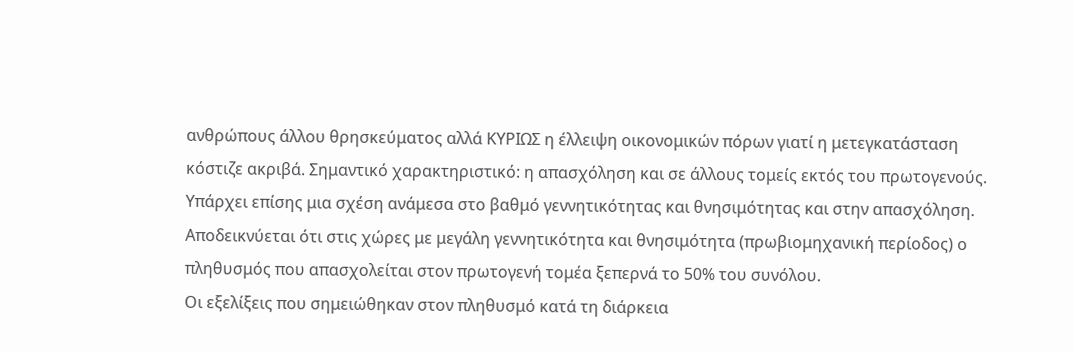ανθρώπους άλλου θρησκεύματος αλλά ΚΥΡΙΩΣ η έλλειψη οικονομικών πόρων γιατί η μετεγκατάσταση κόστιζε ακριβά. Σημαντικό χαρακτηριστικό: η απασχόληση και σε άλλους τομείς εκτός του πρωτογενούς. Υπάρχει επίσης μια σχέση ανάμεσα στο βαθμό γεννητικότητας και θνησιμότητας και στην απασχόληση. Αποδεικνύεται ότι στις χώρες με μεγάλη γεννητικότητα και θνησιμότητα (πρωβιομηχανική περίοδος) ο πληθυσμός που απασχολείται στον πρωτογενή τομέα ξεπερνά το 50% του συνόλου.
Οι εξελίξεις που σημειώθηκαν στον πληθυσμό κατά τη διάρκεια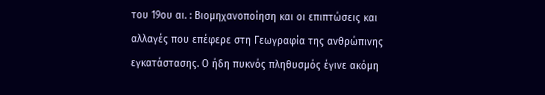του 19ου αι. : Βιομηχανοποίηση και οι επιπτώσεις και αλλαγές που επέφερε στη Γεωγραφία της ανθρώπινης εγκατάστασης. Ο ήδη πυκνός πληθυσμός έγινε ακόμη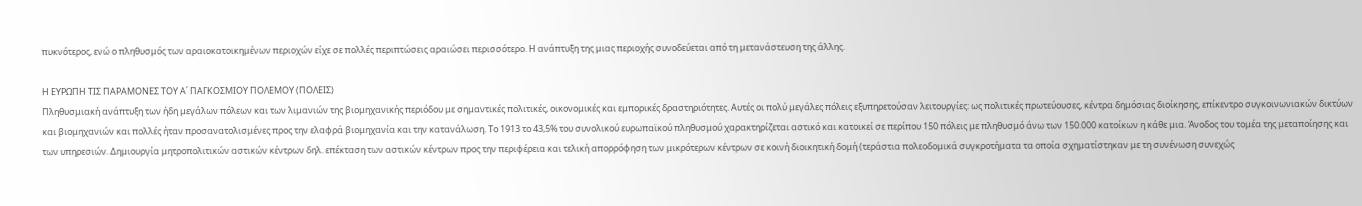πυκνότερος, ενώ ο πληθυσμός των αραιοκατοικημένων περιοχών είχε σε πολλές περιπτώσεις αραιώσει περισσότερο. Η ανάπτυξη της μιας περιοχής συνοδεύεται από τη μετανάστευση της άλλης.

Η ΕΥΡΩΠΗ ΤΙΣ ΠΑΡΑΜΟΝΕΣ ΤΟΥ Α΄ ΠΑΓΚΟΣΜΙΟΥ ΠΟΛΕΜΟΥ (ΠΟΛΕΙΣ)
Πληθυσμιακή ανάπτυξη των ήδη μεγάλων πόλεων και των λιμανιών της βιομηχανικής περιόδου με σημαντικές πολιτικές, οικονομικές και εμπορικές δραστηριότητες. Αυτές οι πολύ μεγάλες πόλεις εξυπηρετούσαν λειτουργίες: ως πολιτικές πρωτεύουσες, κέντρα δημόσιας διοίκησης, επίκεντρο συγκοινωνιακών δικτύων και βιομηχανιών και πολλές ήταν προσανατολισμένες προς την ελαφρά βιομηχανία και την κατανάλωση. Το 1913 το 43,5% του συνολικού ευρωπαϊκού πληθυσμού χαρακτηρίζεται αστικό και κατοικεί σε περίπου 150 πόλεις με πληθυσμό άνω των 150.000 κατοίκων η κάθε μια. Άνοδος του τομέα της μεταποίησης και των υπηρεσιών. Δημιουργία μητροπολιτικών αστικών κέντρων δηλ. επέκταση των αστικών κέντρων προς την περιφέρεια και τελική απορρόφηση των μικρότερων κέντρων σε κοινή διοικητική δομή (τεράστια πολεοδομικά συγκροτήματα τα οποία σχηματίστηκαν με τη συνένωση συνεχώς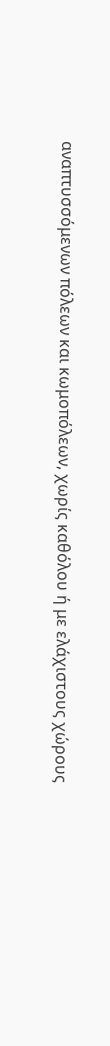αναπτυσσόμενων πόλεων και κωμοπόλεων, χωρίς καθόλου ή με ελάχιστους χώρους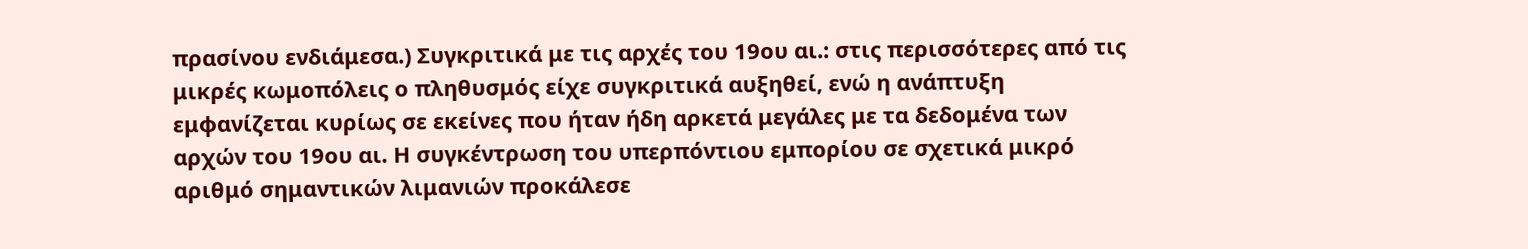πρασίνου ενδιάμεσα.) Συγκριτικά με τις αρχές του 19ου αι.: στις περισσότερες από τις μικρές κωμοπόλεις ο πληθυσμός είχε συγκριτικά αυξηθεί, ενώ η ανάπτυξη εμφανίζεται κυρίως σε εκείνες που ήταν ήδη αρκετά μεγάλες με τα δεδομένα των αρχών του 19ου αι. Η συγκέντρωση του υπερπόντιου εμπορίου σε σχετικά μικρό αριθμό σημαντικών λιμανιών προκάλεσε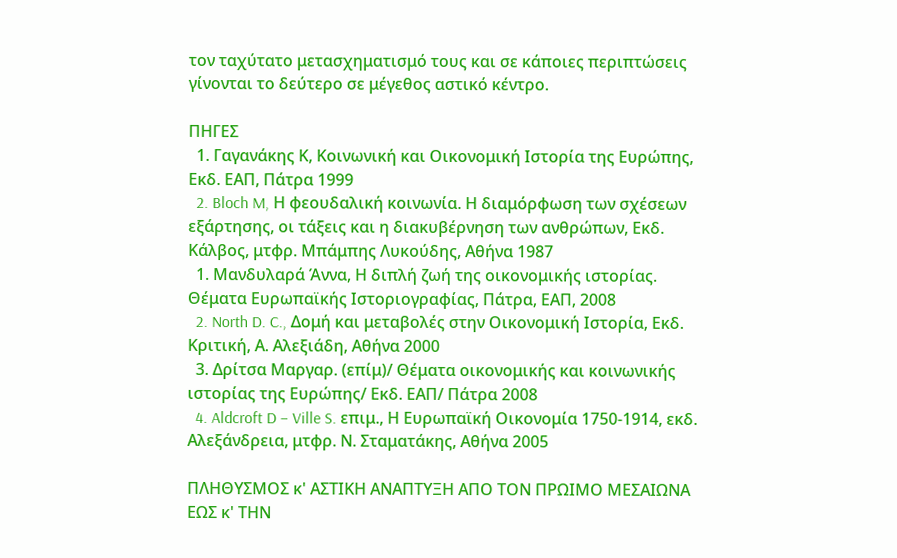τον ταχύτατο μετασχηματισμό τους και σε κάποιες περιπτώσεις γίνονται το δεύτερο σε μέγεθος αστικό κέντρο.

ΠΗΓΕΣ
  1. Γαγανάκης Κ, Κοινωνική και Οικονομική Ιστορία της Ευρώπης, Εκδ. ΕΑΠ, Πάτρα 1999
  2. Bloch M, Η φεουδαλική κοινωνία. Η διαμόρφωση των σχέσεων εξάρτησης, οι τάξεις και η διακυβέρνηση των ανθρώπων, Εκδ. Κάλβος, μτφρ. Μπάμπης Λυκούδης, Αθήνα 1987
  1. Μανδυλαρά Άννα, Η διπλή ζωή της οικονομικής ιστορίας. Θέματα Ευρωπαϊκής Ιστοριογραφίας, Πάτρα, ΕΑΠ, 2008
  2. North D. C., Δομή και μεταβολές στην Οικονομική Ιστορία, Εκδ. Κριτική, Α. Αλεξιάδη, Αθήνα 2000
  3. Δρίτσα Μαργαρ. (επίμ)/ Θέματα οικονομικής και κοινωνικής ιστορίας της Ευρώπης/ Εκδ. ΕΑΠ/ Πάτρα 2008
  4. Aldcroft D – Ville S. επιμ., Η Ευρωπαϊκή Οικονομία 1750-1914, εκδ. Αλεξάνδρεια, μτφρ. Ν. Σταματάκης, Αθήνα 2005

ΠΛΗΘΥΣΜΟΣ κ' ΑΣΤΙΚΗ ΑΝΑΠΤΥΞΗ ΑΠΟ ΤΟΝ ΠΡΩΙΜΟ ΜΕΣΑΙΩΝΑ ΕΩΣ κ' ΤΗΝ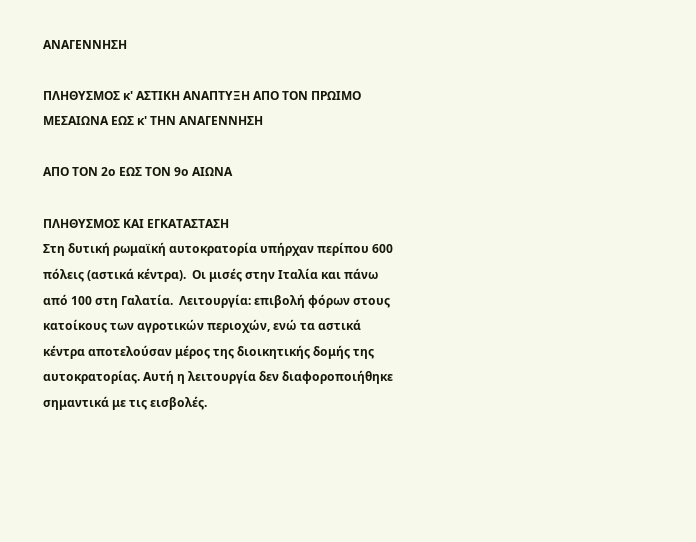ΑΝΑΓΕΝΝΗΣΗ

ΠΛΗΘΥΣΜΟΣ κ' ΑΣΤΙΚΗ ΑΝΑΠΤΥΞΗ ΑΠΟ ΤΟΝ ΠΡΩΙΜΟ ΜΕΣΑΙΩΝΑ ΕΩΣ κ' ΤΗΝ ΑΝΑΓΕΝΝΗΣΗ

ΑΠΟ ΤΟΝ 2ο ΕΩΣ ΤΟΝ 9ο ΑΙΩΝΑ

ΠΛΗΘΥΣΜΟΣ ΚΑΙ ΕΓΚΑΤΑΣΤΑΣΗ
Στη δυτική ρωμαϊκή αυτοκρατορία υπήρχαν περίπου 600 πόλεις (αστικά κέντρα).  Οι μισές στην Ιταλία και πάνω
από 100 στη Γαλατία.  Λειτουργία: επιβολή φόρων στους κατοίκους των αγροτικών περιοχών, ενώ τα αστικά κέντρα αποτελούσαν μέρος της διοικητικής δομής της αυτοκρατορίας. Αυτή η λειτουργία δεν διαφοροποιήθηκε σημαντικά με τις εισβολές.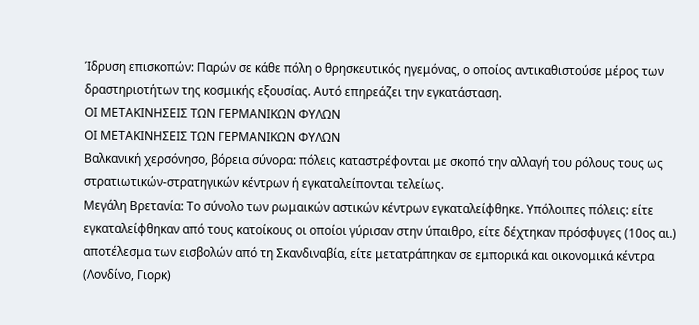Ίδρυση επισκοπών: Παρών σε κάθε πόλη ο θρησκευτικός ηγεμόνας, ο οποίος αντικαθιστούσε μέρος των
δραστηριοτήτων της κοσμικής εξουσίας. Αυτό επηρεάζει την εγκατάσταση.
ΟΙ ΜΕΤΑΚΙΝΗΣΕΙΣ ΤΩΝ ΓΕΡΜΑΝΙΚΩΝ ΦΥΛΩΝ
ΟΙ ΜΕΤΑΚΙΝΗΣΕΙΣ ΤΩΝ ΓΕΡΜΑΝΙΚΩΝ ΦΥΛΩΝ
Βαλκανική χερσόνησο, βόρεια σύνορα: πόλεις καταστρέφονται με σκοπό την αλλαγή του ρόλους τους ως στρατιωτικών-στρατηγικών κέντρων ή εγκαταλείπονται τελείως.
Μεγάλη Βρετανία: Το σύνολο των ρωμαικών αστικών κέντρων εγκαταλείφθηκε. Υπόλοιπες πόλεις: είτε εγκαταλείφθηκαν από τους κατοίκους οι οποίοι γύρισαν στην ύπαιθρο, είτε δέχτηκαν πρόσφυγες (10ος αι.) αποτέλεσμα των εισβολών από τη Σκανδιναβία, είτε μετατράπηκαν σε εμπορικά και οικονομικά κέντρα (Λονδίνο, Γιορκ)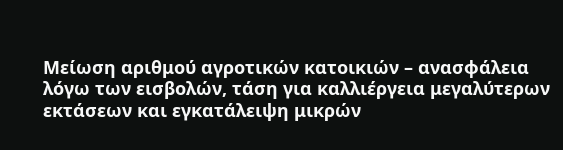Μείωση αριθμού αγροτικών κατοικιών – ανασφάλεια λόγω των εισβολών, τάση για καλλιέργεια μεγαλύτερων εκτάσεων και εγκατάλειψη μικρών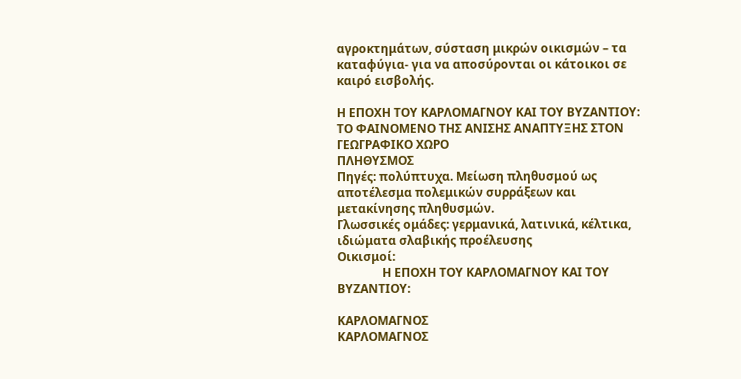αγροκτημάτων, σύσταση μικρών οικισμών – τα καταφύγια- για να αποσύρονται οι κάτοικοι σε καιρό εισβολής.

Η ΕΠΟΧΗ ΤΟΥ ΚΑΡΛΟΜΑΓΝΟΥ ΚΑΙ ΤΟΥ ΒΥΖΑΝΤΙΟΥ:
ΤΟ ΦΑΙΝΟΜΕΝΟ ΤΗΣ ΑΝΙΣΗΣ ΑΝΑΠΤΥΞΗΣ ΣΤΟΝ ΓΕΩΓΡΑΦΙΚΟ ΧΩΡΟ
ΠΛΗΘΥΣΜΟΣ
Πηγές: πολύπτυχα. Μείωση πληθυσμού ως αποτέλεσμα πολεμικών συρράξεων και μετακίνησης πληθυσμών.
Γλωσσικές ομάδες: γερμανικά, λατινικά, κέλτικα, ιδιώματα σλαβικής προέλευσης
Οικισμοί:
               Η ΕΠΟΧΗ ΤΟΥ ΚΑΡΛΟΜΑΓΝΟΥ ΚΑΙ ΤΟΥ ΒΥΖΑΝΤΙΟΥ:

ΚΑΡΛΟΜΑΓΝΟΣ
ΚΑΡΛΟΜΑΓΝΟΣ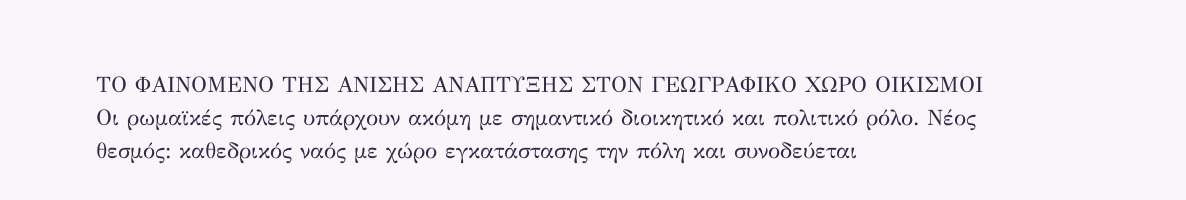ΤΟ ΦΑΙΝΟΜΕΝΟ ΤΗΣ ΑΝΙΣΗΣ ΑΝΑΠΤΥΞΗΣ ΣΤΟΝ ΓΕΩΓΡΑΦΙΚΟ ΧΩΡΟ ΟΙΚΙΣΜΟΙ
Οι ρωμαϊκές πόλεις υπάρχουν ακόμη με σημαντικό διοικητικό και πολιτικό ρόλο. Νέος θεσμός: καθεδρικός ναός με χώρο εγκατάστασης την πόλη και συνοδεύεται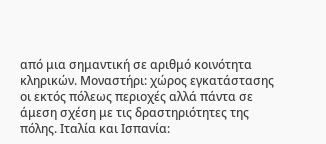από μια σημαντική σε αριθμό κοινότητα κληρικών. Μοναστήρι: χώρος εγκατάστασης οι εκτός πόλεως περιοχές αλλά πάντα σε άμεση σχέση με τις δραστηριότητες της πόλης. Ιταλία και Ισπανία: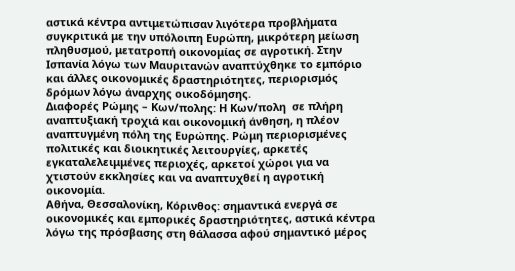αστικά κέντρα αντιμετώπισαν λιγότερα προβλήματα συγκριτικά με την υπόλοιπη Ευρώπη, μικρότερη μείωση πληθυσμού, μετατροπή οικονομίας σε αγροτική. Στην Ισπανία λόγω των Μαυριτανών αναπτύχθηκε το εμπόριο και άλλες οικονομικές δραστηριότητες, περιορισμός δρόμων λόγω άναρχης οικοδόμησης.
Διαφορές Ρώμης – Κων/πολης: Η Κων/πολη  σε πλήρη αναπτυξιακή τροχιά και οικονομική άνθηση, η πλέον αναπτυγμένη πόλη της Ευρώπης. Ρώμη περιορισμένες πολιτικές και διοικητικές λειτουργίες, αρκετές εγκαταλελειμμένες περιοχές, αρκετοί χώροι για να χτιστούν εκκλησίες και να αναπτυχθεί η αγροτική οικονομία.
Αθήνα, Θεσσαλονίκη, Κόρινθος: σημαντικά ενεργά σε οικονομικές και εμπορικές δραστηριότητες, αστικά κέντρα λόγω της πρόσβασης στη θάλασσα αφού σημαντικό μέρος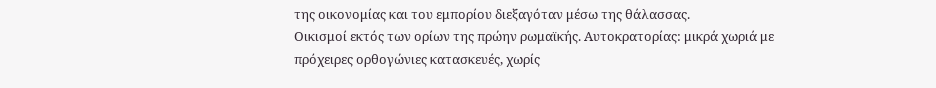της οικονομίας και του εμπορίου διεξαγόταν μέσω της θάλασσας.
Οικισμοί εκτός των ορίων της πρώην ρωμαϊκής. Αυτοκρατορίας: μικρά χωριά με πρόχειρες ορθογώνιες κατασκευές, χωρίς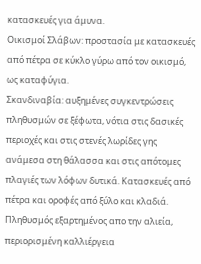κατασκευές για άμυνα.
Οικισμοί Σλάβων: προστασία με κατασκευές από πέτρα σε κύκλο γύρω από τον οικισμό, ως καταφύγια.
Σκανδιναβία: αυξημένες συγκεντρώσεις πληθυσμών σε ξέφωτα, νότια στις δασικές περιοχές και στις στενές λωρίδες γης ανάμεσα στη θάλασσα και στις απότομες πλαγιές των λόφων δυτικά. Κατασκευές από πέτρα και οροφές από ξύλο και κλαδιά. Πληθυσμός εξαρτημένος απο την αλιεία, περιορισμένη καλλιέργεια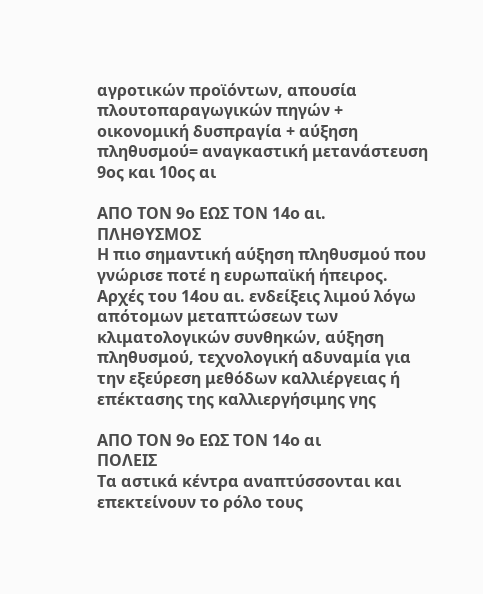αγροτικών προϊόντων, απουσία πλουτοπαραγωγικών πηγών + οικονομική δυσπραγία + αύξηση πληθυσμού= αναγκαστική μετανάστευση 9ος και 10ος αι

ΑΠΟ ΤΟΝ 9ο ΕΩΣ ΤΟΝ 14ο αι.
ΠΛΗΘΥΣΜΟΣ
Η πιο σημαντική αύξηση πληθυσμού που γνώρισε ποτέ η ευρωπαϊκή ήπειρος. Αρχές του 14ου αι. ενδείξεις λιμού λόγω απότομων μεταπτώσεων των κλιματολογικών συνθηκών, αύξηση πληθυσμού, τεχνολογική αδυναμία για την εξεύρεση μεθόδων καλλιέργειας ή επέκτασης της καλλιεργήσιμης γης

ΑΠΟ ΤΟΝ 9ο ΕΩΣ ΤΟΝ 14ο αι
ΠΟΛΕΙΣ
Τα αστικά κέντρα αναπτύσσονται και επεκτείνουν το ρόλο τους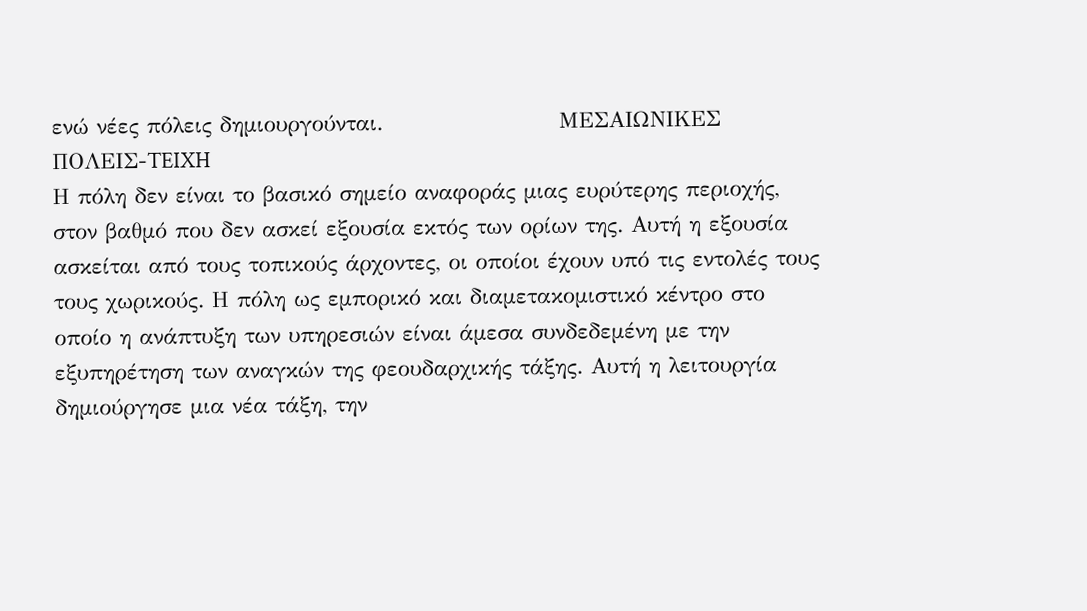ενώ νέες πόλεις δημιουργούνται.                      ΜΕΣΑΙΩΝΙΚΕΣ ΠΟΛΕΙΣ-TEIXH
Η πόλη δεν είναι το βασικό σημείο αναφοράς μιας ευρύτερης περιοχής, στον βαθμό που δεν ασκεί εξουσία εκτός των ορίων της. Αυτή η εξουσία ασκείται από τους τοπικούς άρχοντες, οι οποίοι έχουν υπό τις εντολές τους τους χωρικούς. Η πόλη ως εμπορικό και διαμετακομιστικό κέντρο στο οποίο η ανάπτυξη των υπηρεσιών είναι άμεσα συνδεδεμένη με την εξυπηρέτηση των αναγκών της φεουδαρχικής τάξης. Αυτή η λειτουργία δημιούργησε μια νέα τάξη, την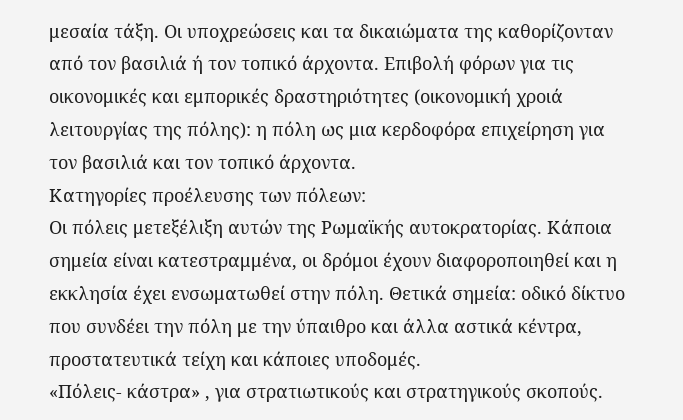μεσαία τάξη. Οι υποχρεώσεις και τα δικαιώματα της καθορίζονταν από τον βασιλιά ή τον τοπικό άρχοντα. Επιβολή φόρων για τις οικονομικές και εμπορικές δραστηριότητες (οικονομική χροιά λειτουργίας της πόλης): η πόλη ως μια κερδοφόρα επιχείρηση για τον βασιλιά και τον τοπικό άρχοντα.
Κατηγορίες προέλευσης των πόλεων:
Οι πόλεις μετεξέλιξη αυτών της Ρωμαϊκής αυτοκρατορίας. Κάποια σημεία είναι κατεστραμμένα, οι δρόμοι έχουν διαφοροποιηθεί και η εκκλησία έχει ενσωματωθεί στην πόλη. Θετικά σημεία: οδικό δίκτυο που συνδέει την πόλη με την ύπαιθρο και άλλα αστικά κέντρα, προστατευτικά τείχη και κάποιες υποδομές.
«Πόλεις- κάστρα» , για στρατιωτικούς και στρατηγικούς σκοπούς.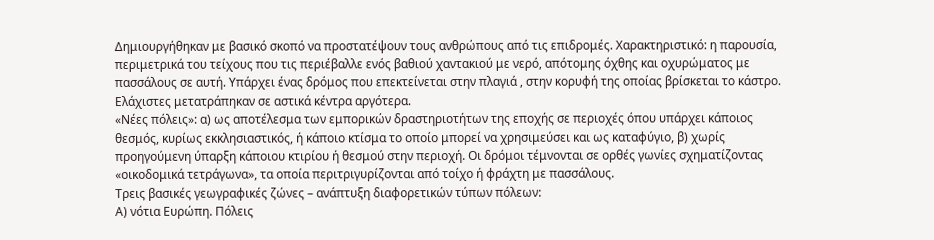Δημιουργήθηκαν με βασικό σκοπό να προστατέψουν τους ανθρώπους από τις επιδρομές. Χαρακτηριστικό: η παρουσία, περιμετρικά του τείχους που τις περιέβαλλε ενός βαθιού χαντακιού με νερό, απότομης όχθης και οχυρώματος με πασσάλους σε αυτή. Υπάρχει ένας δρόμος που επεκτείνεται στην πλαγιά , στην κορυφή της οποίας βρίσκεται το κάστρο. Ελάχιστες μετατράπηκαν σε αστικά κέντρα αργότερα.
«Νέες πόλεις»: α) ως αποτέλεσμα των εμπορικών δραστηριοτήτων της εποχής σε περιοχές όπου υπάρχει κάποιος θεσμός, κυρίως εκκλησιαστικός, ή κάποιο κτίσμα το οποίο μπορεί να χρησιμεύσει και ως καταφύγιο, β) χωρίς προηγούμενη ύπαρξη κάποιου κτιρίου ή θεσμού στην περιοχή. Οι δρόμοι τέμνονται σε ορθές γωνίες σχηματίζοντας «οικοδομικά τετράγωνα», τα οποία περιτριγυρίζονται από τοίχο ή φράχτη με πασσάλους.
Τρεις βασικές γεωγραφικές ζώνες – ανάπτυξη διαφορετικών τύπων πόλεων:
Α) νότια Ευρώπη. Πόλεις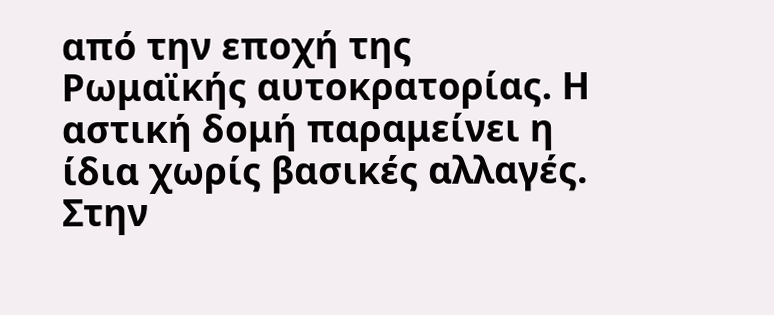από την εποχή της Ρωμαϊκής αυτοκρατορίας. Η αστική δομή παραμείνει η ίδια χωρίς βασικές αλλαγές. Στην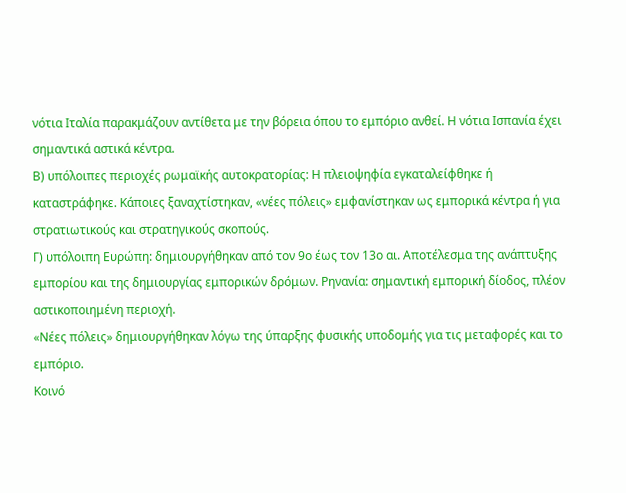νότια Ιταλία παρακμάζουν αντίθετα με την βόρεια όπου το εμπόριο ανθεί. Η νότια Ισπανία έχει σημαντικά αστικά κέντρα.
Β) υπόλοιπες περιοχές ρωμαϊκής αυτοκρατορίας: Η πλειοψηφία εγκαταλείφθηκε ή καταστράφηκε. Κάποιες ξαναχτίστηκαν, «νέες πόλεις» εμφανίστηκαν ως εμπορικά κέντρα ή για στρατιωτικούς και στρατηγικούς σκοπούς.
Γ) υπόλοιπη Ευρώπη: δημιουργήθηκαν από τον 9ο έως τον 13ο αι. Αποτέλεσμα της ανάπτυξης εμπορίου και της δημιουργίας εμπορικών δρόμων. Ρηνανία: σημαντική εμπορική δίοδος, πλέον αστικοποιημένη περιοχή.
«Νέες πόλεις» δημιουργήθηκαν λόγω της ύπαρξης φυσικής υποδομής για τις μεταφορές και το εμπόριο.
Κοινό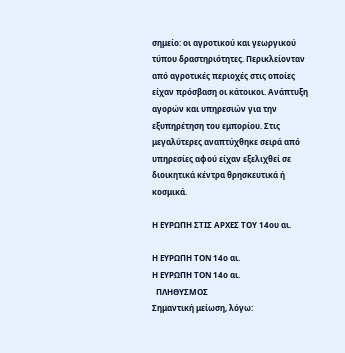σημείο: οι αγροτικού και γεωργικού τύπου δραστηριότητες. Περικλείονταν από αγροτικές περιοχές στις οποίες είχαν πρόσβαση οι κάτοικοι. Ανάπτυξη αγορών και υπηρεσιών για την εξυπηρέτηση του εμπορίου. Στις μεγαλύτερες αναπτύχθηκε σειρά από υπηρεσίες αφού είχαν εξελιχθεί σε διοικητικά κέντρα θρησκευτικά ή κοσμικά.

Η ΕΥΡΩΠΗ ΣΤΙΣ ΑΡΧΕΣ ΤΟΥ 14ου αι.

Η ΕΥΡΩΠΗ ΤΟΝ 14ο αι.
Η ΕΥΡΩΠΗ ΤΟΝ 14ο αι.
  ΠΛΗΘΥΣΜΟΣ
Σημαντική μείωση, λόγω: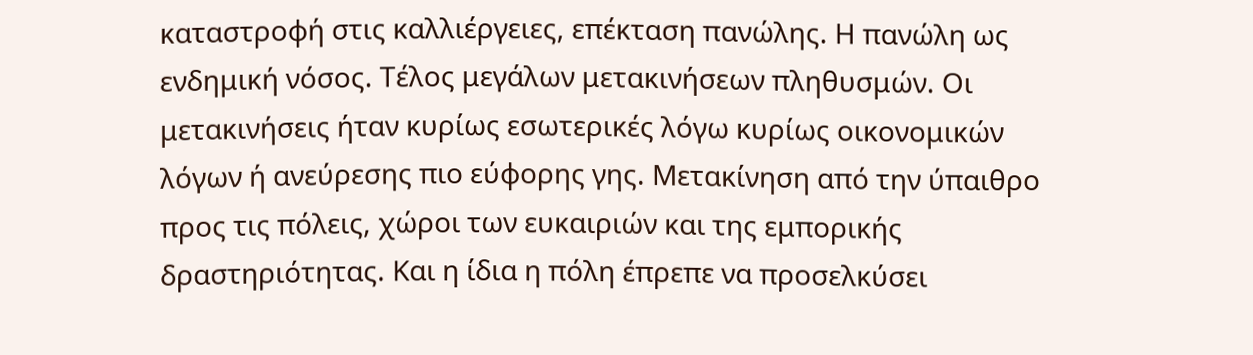καταστροφή στις καλλιέργειες, επέκταση πανώλης. Η πανώλη ως ενδημική νόσος. Τέλος μεγάλων μετακινήσεων πληθυσμών. Οι μετακινήσεις ήταν κυρίως εσωτερικές λόγω κυρίως οικονομικών λόγων ή ανεύρεσης πιο εύφορης γης. Μετακίνηση από την ύπαιθρο προς τις πόλεις, χώροι των ευκαιριών και της εμπορικής δραστηριότητας. Και η ίδια η πόλη έπρεπε να προσελκύσει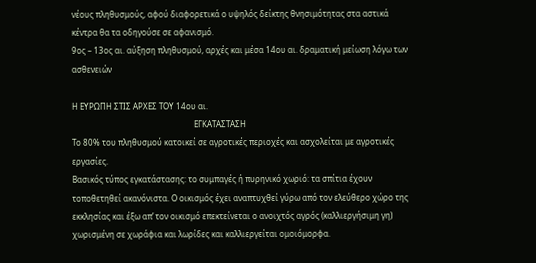νέους πληθυσμούς, αφού διαφορετικά ο υψηλός δείκτης θνησιμότητας στα αστικά κέντρα θα τα οδηγούσε σε αφανισμό.
9ος – 13ος αι. αύξηση πληθυσμού, αρχές και μέσα 14ου αι. δραματική μείωση λόγω των ασθενειών

Η ΕΥΡΩΠΗ ΣΤΙΣ ΑΡΧΕΣ ΤΟΥ 14ου αι.
                                                             ΕΓΚΑΤΑΣΤΑΣΗ
Το 80% του πληθυσμού κατοικεί σε αγροτικές περιοχές και ασχολείται με αγροτικές εργασίες.
Βασικός τύπος εγκατάστασης: το συμπαγές ή πυρηνικό χωριό: τα σπίτια έχουν τοποθετηθεί ακανόνιστα. Ο οικισμός έχει αναπτυχθεί γύρω από τον ελεύθερο χώρο της εκκλησίας και έξω απ’ τον οικισμό επεκτείνεται ο ανοιχτός αγρός (καλλιεργήσιμη γη) χωρισμένη σε χωράφια και λωρίδες και καλλιεργείται ομοιόμορφα.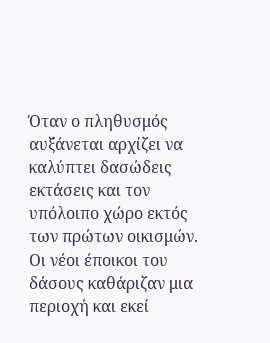Όταν ο πληθυσμός αυξάνεται αρχίζει να καλύπτει δασώδεις εκτάσεις και τον υπόλοιπο χώρο εκτός των πρώτων οικισμών. Οι νέοι έποικοι του δάσους καθάριζαν μια περιοχή και εκεί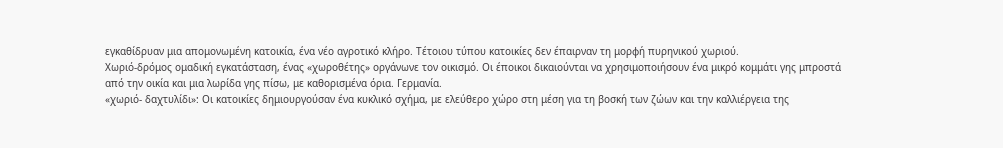εγκαθίδρυαν μια απομονωμένη κατοικία, ένα νέο αγροτικό κλήρο. Τέτοιου τύπου κατοικίες δεν έπαιρναν τη μορφή πυρηνικού χωριού.
Χωριό-δρόμος ομαδική εγκατάσταση, ένας «χωροθέτης» οργάνωνε τον οικισμό. Οι έποικοι δικαιούνται να χρησιμοποιήσουν ένα μικρό κομμάτι γης μπροστά από την οικία και μια λωρίδα γης πίσω, με καθορισμένα όρια. Γερμανία.
«χωριό- δαχτυλίδι»: Οι κατοικίες δημιουργούσαν ένα κυκλικό σχήμα, με ελεύθερο χώρο στη μέση για τη βοσκή των ζώων και την καλλιέργεια της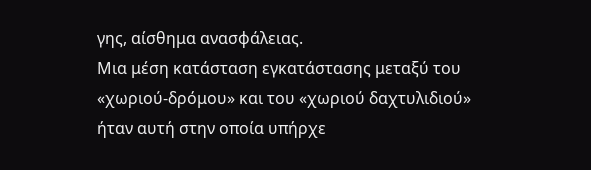γης, αίσθημα ανασφάλειας.
Μια μέση κατάσταση εγκατάστασης μεταξύ του «χωριού-δρόμου» και του «χωριού δαχτυλιδιού» ήταν αυτή στην οποία υπήρχε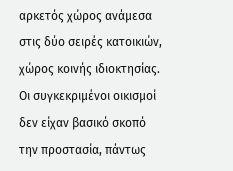αρκετός χώρος ανάμεσα στις δύο σειρές κατοικιών, χώρος κοινής ιδιοκτησίας.
Οι συγκεκριμένοι οικισμοί δεν είχαν βασικό σκοπό την προστασία, πάντως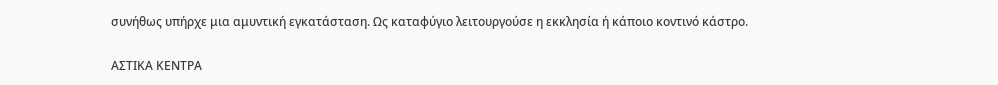συνήθως υπήρχε μια αμυντική εγκατάσταση. Ως καταφύγιο λειτουργούσε η εκκλησία ή κάποιο κοντινό κάστρο.

ΑΣΤΙΚΑ ΚΕΝΤΡΑ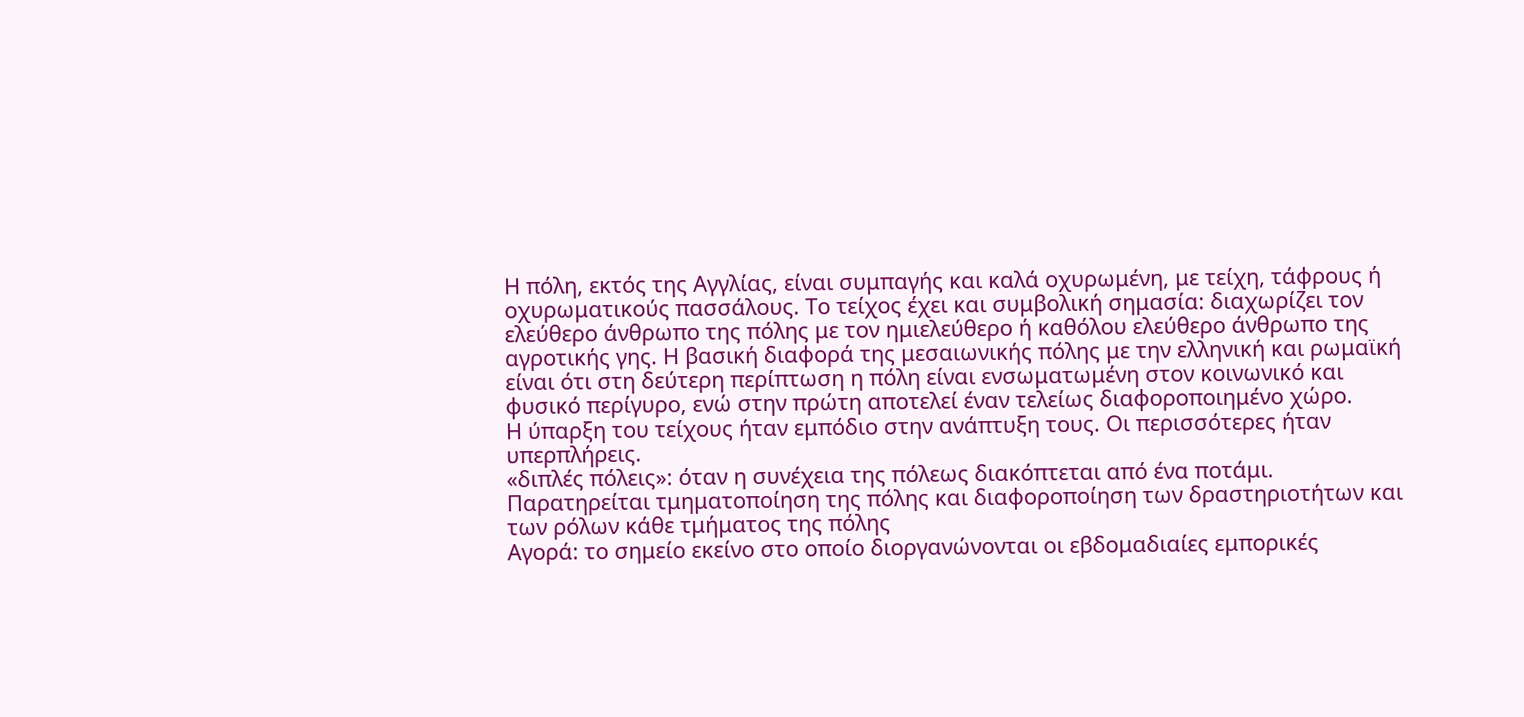Η πόλη, εκτός της Αγγλίας, είναι συμπαγής και καλά οχυρωμένη, με τείχη, τάφρους ή οχυρωματικούς πασσάλους. Το τείχος έχει και συμβολική σημασία: διαχωρίζει τον ελεύθερο άνθρωπο της πόλης με τον ημιελεύθερο ή καθόλου ελεύθερο άνθρωπο της αγροτικής γης. Η βασική διαφορά της μεσαιωνικής πόλης με την ελληνική και ρωμαϊκή είναι ότι στη δεύτερη περίπτωση η πόλη είναι ενσωματωμένη στον κοινωνικό και φυσικό περίγυρο, ενώ στην πρώτη αποτελεί έναν τελείως διαφοροποιημένο χώρο.
Η ύπαρξη του τείχους ήταν εμπόδιο στην ανάπτυξη τους. Οι περισσότερες ήταν υπερπλήρεις.
«διπλές πόλεις»: όταν η συνέχεια της πόλεως διακόπτεται από ένα ποτάμι. Παρατηρείται τμηματοποίηση της πόλης και διαφοροποίηση των δραστηριοτήτων και των ρόλων κάθε τμήματος της πόλης
Αγορά: το σημείο εκείνο στο οποίο διοργανώνονται οι εβδομαδιαίες εμπορικές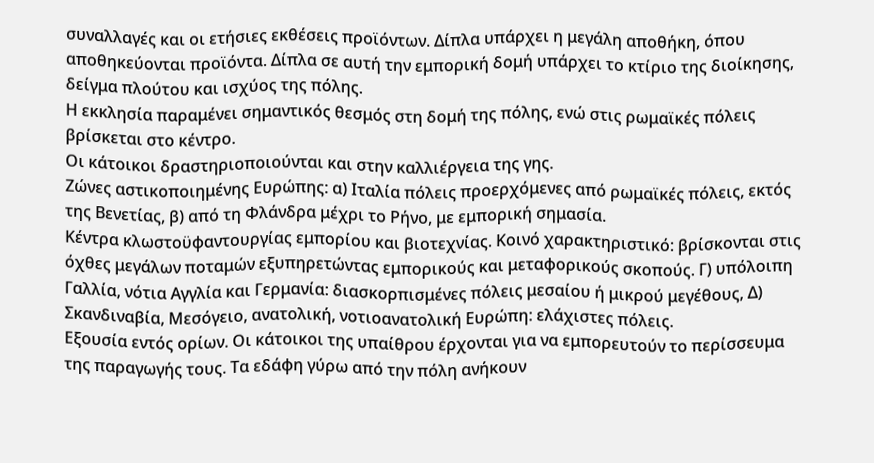συναλλαγές και οι ετήσιες εκθέσεις προϊόντων. Δίπλα υπάρχει η μεγάλη αποθήκη, όπου αποθηκεύονται προϊόντα. Δίπλα σε αυτή την εμπορική δομή υπάρχει το κτίριο της διοίκησης, δείγμα πλούτου και ισχύος της πόλης.
Η εκκλησία παραμένει σημαντικός θεσμός στη δομή της πόλης, ενώ στις ρωμαϊκές πόλεις βρίσκεται στο κέντρο.
Οι κάτοικοι δραστηριοποιούνται και στην καλλιέργεια της γης.
Ζώνες αστικοποιημένης Ευρώπης: α) Ιταλία πόλεις προερχόμενες από ρωμαϊκές πόλεις, εκτός της Βενετίας, β) από τη Φλάνδρα μέχρι το Ρήνο, με εμπορική σημασία.
Κέντρα κλωστοϋφαντουργίας εμπορίου και βιοτεχνίας. Κοινό χαρακτηριστικό: βρίσκονται στις όχθες μεγάλων ποταμών εξυπηρετώντας εμπορικούς και μεταφορικούς σκοπούς. Γ) υπόλοιπη Γαλλία, νότια Αγγλία και Γερμανία: διασκορπισμένες πόλεις μεσαίου ή μικρού μεγέθους, Δ) Σκανδιναβία, Μεσόγειο, ανατολική, νοτιοανατολική Ευρώπη: ελάχιστες πόλεις.
Εξουσία εντός ορίων. Οι κάτοικοι της υπαίθρου έρχονται για να εμπορευτούν το περίσσευμα της παραγωγής τους. Τα εδάφη γύρω από την πόλη ανήκουν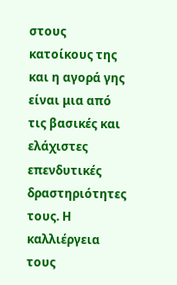στους κατοίκους της και η αγορά γης είναι μια από τις βασικές και ελάχιστες επενδυτικές δραστηριότητες τους. Η καλλιέργεια τους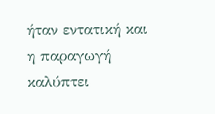ήταν εντατική και η παραγωγή καλύπτει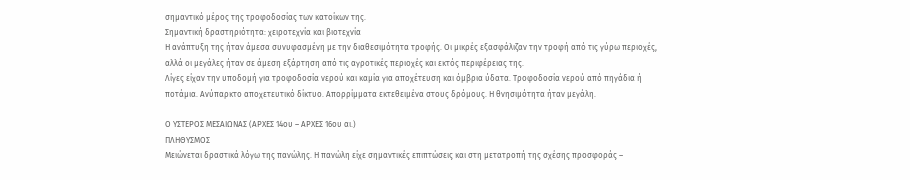σημαντικό μέρος της τροφοδοσίας των κατοίκων της.
Σημαντική δραστηριότητα: χειροτεχνία και βιοτεχνία
Η ανάπτυξη της ήταν άμεσα συνυφασμένη με την διαθεσιμότητα τροφής. Οι μικρές εξασφάλιζαν την τροφή από τις γύρω περιοχές, αλλά οι μεγάλες ήταν σε άμεση εξάρτηση από τις αγροτικές περιοχές και εκτός περιφέρειας της.
Λίγες είχαν την υποδομή για τροφοδοσία νερού και καμία για αποχέτευση και όμβρια ύδατα. Τροφοδοσία νερού από πηγάδια ή ποτάμια. Ανύπαρκτο αποχετευτικό δίκτυο. Απορρίμματα εκτεθειμένα στους δρόμους. Η θνησιμότητα ήταν μεγάλη.

Ο ΥΣΤΕΡΟΣ ΜΕΣΑΙΩΝΑΣ (ΑΡΧΕΣ 14ου – ΑΡΧΕΣ 16ου αι.)
ΠΛΗΘΥΣΜΟΣ
Μειώνεται δραστικά λόγω της πανώλης. Η πανώλη είχε σημαντικές επιπτώσεις και στη μετατροπή της σχέσης προσφοράς –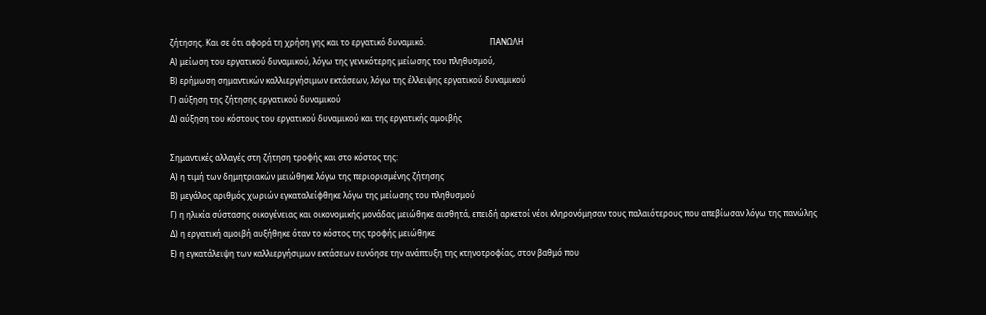ζήτησης. Και σε ότι αφορά τη χρήση γης και το εργατικό δυναμικό.                                ΠΑΝΩΛΗ
Α) μείωση του εργατικού δυναμικού, λόγω της γενικότερης μείωσης του πληθυσμού,
Β) ερήμωση σημαντικών καλλιεργήσιμων εκτάσεων, λόγω της έλλειψης εργατικού δυναμικού
Γ) αύξηση της ζήτησης εργατικού δυναμικού
Δ) αύξηση του κόστους του εργατικού δυναμικού και της εργατικής αμοιβής

Σημαντικές αλλαγές στη ζήτηση τροφής και στο κόστος της:
Α) η τιμή των δημητριακών μειώθηκε λόγω της περιορισμένης ζήτησης
Β) μεγάλος αριθμός χωριών εγκαταλείφθηκε λόγω της μείωσης του πληθυσμού
Γ) η ηλικία σύστασης οικογένειας και οικονομικής μονάδας μειώθηκε αισθητά, επειδή αρκετοί νέοι κληρονόμησαν τους παλαιότερους που απεβίωσαν λόγω της πανώλης
Δ) η εργατική αμοιβή αυξήθηκε όταν το κόστος της τροφής μειώθηκε
Ε) η εγκατάλειψη των καλλιεργήσιμων εκτάσεων ευνόησε την ανάπτυξη της κτηνοτροφίας, στον βαθμό που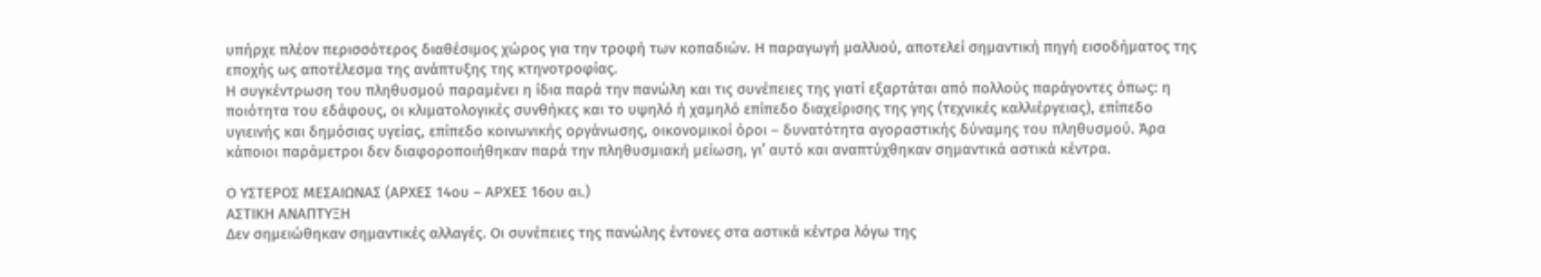υπήρχε πλέον περισσότερος διαθέσιμος χώρος για την τροφή των κοπαδιών. Η παραγωγή μαλλιού, αποτελεί σημαντική πηγή εισοδήματος της εποχής ως αποτέλεσμα της ανάπτυξης της κτηνοτροφίας.
Η συγκέντρωση του πληθυσμού παραμένει η ίδια παρά την πανώλη και τις συνέπειες της γιατί εξαρτάται από πολλούς παράγοντες όπως: η ποιότητα του εδάφους, οι κλιματολογικές συνθήκες και το υψηλό ή χαμηλό επίπεδο διαχείρισης της γης (τεχνικές καλλιέργειας), επίπεδο υγιεινής και δημόσιας υγείας, επίπεδο κοινωνικής οργάνωσης, οικονομικοί όροι – δυνατότητα αγοραστικής δύναμης του πληθυσμού. Άρα κάποιοι παράμετροι δεν διαφοροποιήθηκαν παρά την πληθυσμιακή μείωση, γι’ αυτό και αναπτύχθηκαν σημαντικά αστικά κέντρα.

Ο ΥΣΤΕΡΟΣ ΜΕΣΑΙΩΝΑΣ (ΑΡΧΕΣ 14ου – ΑΡΧΕΣ 16ου αι.)
ΑΣΤΙΚΗ ΑΝΑΠΤΥΞΗ
Δεν σημειώθηκαν σημαντικές αλλαγές. Οι συνέπειες της πανώλης έντονες στα αστικά κέντρα λόγω της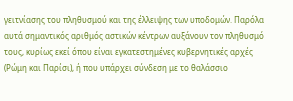γειτνίασης του πληθυσμού και της έλλειψης των υποδομών. Παρόλα αυτά σημαντικός αριθμός αστικών κέντρων αυξάνουν τον πληθυσμό τους, κυρίως εκεί όπου είναι εγκατεστημένες κυβερνητικές αρχές (Ρώμη και Παρίσι), ή που υπάρχει σύνδεση με το θαλάσσιο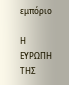εμπόριο

Η ΕΥΡΩΠΗ ΤΗΣ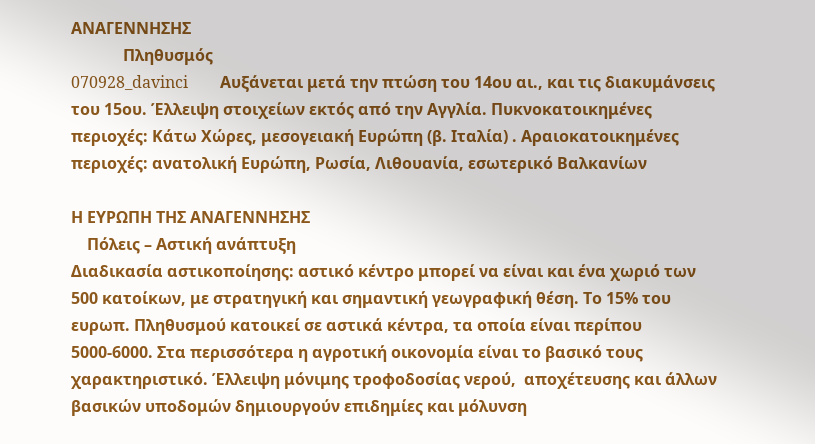ΑΝΑΓΕΝΝΗΣΗΣ
             Πληθυσμός
070928_davinci        Αυξάνεται μετά την πτώση του 14ου αι., και τις διακυμάνσεις του 15ου. Έλλειψη στοιχείων εκτός από την Αγγλία. Πυκνοκατοικημένες περιοχές: Κάτω Χώρες, μεσογειακή Ευρώπη (β. Ιταλία) . Αραιοκατοικημένες περιοχές: ανατολική Ευρώπη, Ρωσία, Λιθουανία, εσωτερικό Βαλκανίων

Η ΕΥΡΩΠΗ ΤΗΣ ΑΝΑΓΕΝΝΗΣΗΣ
    Πόλεις – Αστική ανάπτυξη
Διαδικασία αστικοποίησης: αστικό κέντρο μπορεί να είναι και ένα χωριό των 500 κατοίκων, με στρατηγική και σημαντική γεωγραφική θέση. Το 15% του ευρωπ. Πληθυσμού κατοικεί σε αστικά κέντρα, τα οποία είναι περίπου 5000-6000. Στα περισσότερα η αγροτική οικονομία είναι το βασικό τους χαρακτηριστικό. Έλλειψη μόνιμης τροφοδοσίας νερού,  αποχέτευσης και άλλων βασικών υποδομών δημιουργούν επιδημίες και μόλυνση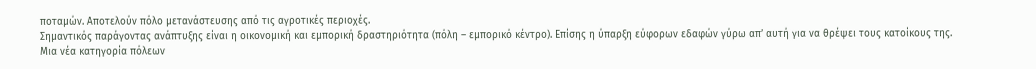ποταμών. Αποτελούν πόλο μετανάστευσης από τις αγροτικές περιοχές.
Σημαντικός παράγοντας ανάπτυξης είναι η οικονομική και εμπορική δραστηριότητα (πόλη – εμπορικό κέντρο). Επίσης η ύπαρξη εύφορων εδαφών γύρω απ’ αυτή για να θρέψει τους κατοίκους της.
Μια νέα κατηγορία πόλεων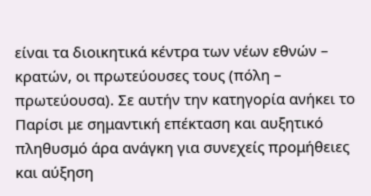είναι τα διοικητικά κέντρα των νέων εθνών – κρατών, οι πρωτεύουσες τους (πόλη – πρωτεύουσα). Σε αυτήν την κατηγορία ανήκει το Παρίσι με σημαντική επέκταση και αυξητικό πληθυσμό άρα ανάγκη για συνεχείς προμήθειες και αύξηση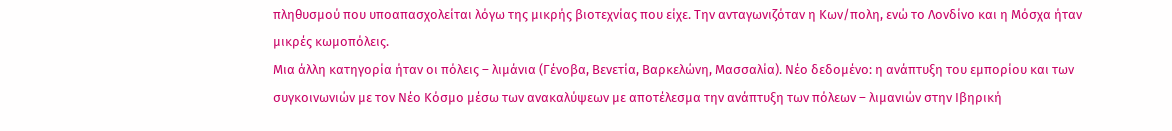πληθυσμού που υποαπασχολείται λόγω της μικρής βιοτεχνίας που είχε. Την ανταγωνιζόταν η Κων/πολη, ενώ το Λονδίνο και η Μόσχα ήταν μικρές κωμοπόλεις.
Μια άλλη κατηγορία ήταν οι πόλεις – λιμάνια (Γένοβα, Βενετία, Βαρκελώνη, Μασσαλία). Νέο δεδομένο: η ανάπτυξη του εμπορίου και των συγκοινωνιών με τον Νέο Κόσμο μέσω των ανακαλύψεων με αποτέλεσμα την ανάπτυξη των πόλεων – λιμανιών στην Ιβηρική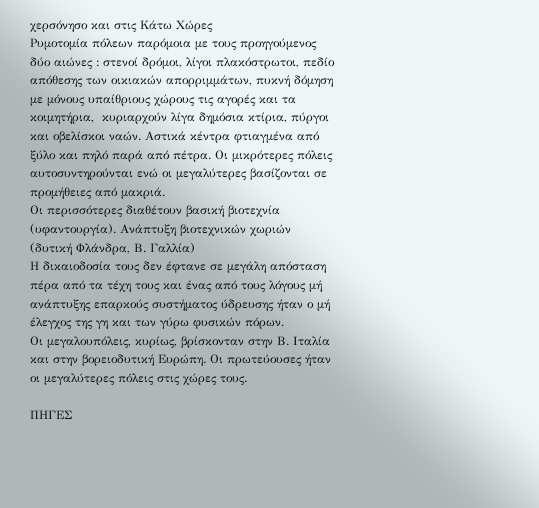χερσόνησο και στις Κάτω Χώρες
Ρυμοτομία πόλεων παρόμοια με τους προηγούμενος δύο αιώνες : στενοί δρόμοι, λίγοι πλακόστρωτοι, πεδίο απόθεσης των οικιακών απορριμμάτων, πυκνή δόμηση με μόνους υπαίθριους χώρους τις αγορές και τα κοιμητήρια,  κυριαρχούν λίγα δημόσια κτίρια, πύργοι και οβελίσκοι ναών. Αστικά κέντρα φτιαγμένα από ξύλο και πηλό παρά από πέτρα. Οι μικρότερες πόλεις αυτοσυντηρούνται ενώ οι μεγαλύτερες βασίζονται σε προμήθειες από μακριά.
Οι περισσότερες διαθέτουν βασική βιοτεχνία (υφαντουργία). Ανάπτυξη βιοτεχνικών χωριών (δυτική Φλάνδρα, Β. Γαλλία)
Η δικαιοδοσία τους δεν έφτανε σε μεγάλη απόσταση πέρα από τα τέχη τους και ένας από τους λόγους μή ανάπτυξης επαρκούς συστήματος ύδρευσης ήταν ο μή έλεγχος της γη και των γύρω φυσικών πόρων.
Οι μεγαλουπόλεις, κυρίως, βρίσκονταν στην Β. Ιταλία και στην βορειοδυτική Ευρώπη. Οι πρωτεύουσες ήταν οι μεγαλύτερες πόλεις στις χώρες τους.

ΠΗΓΕΣ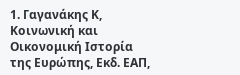1. Γαγανάκης Κ, Κοινωνική και Οικονομική Ιστορία της Ευρώπης, Εκδ. ΕΑΠ,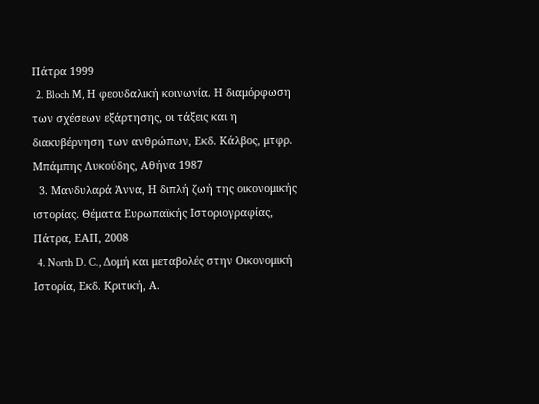Πάτρα 1999
  2. Bloch M, Η φεουδαλική κοινωνία. Η διαμόρφωση των σχέσεων εξάρτησης, οι τάξεις και η διακυβέρνηση των ανθρώπων, Εκδ. Κάλβος, μτφρ. Μπάμπης Λυκούδης, Αθήνα 1987
  3. Μανδυλαρά Άννα, Η διπλή ζωή της οικονομικής ιστορίας. Θέματα Ευρωπαϊκής Ιστοριογραφίας, Πάτρα, ΕΑΠ, 2008
  4. North D. C., Δομή και μεταβολές στην Οικονομική Ιστορία, Εκδ. Κριτική, Α.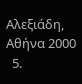Αλεξιάδη, Αθήνα 2000
  5.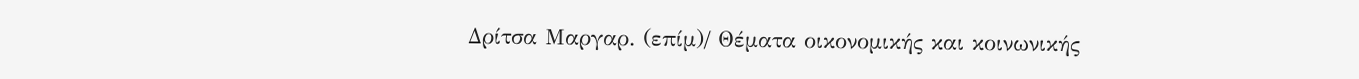Δρίτσα Μαργαρ. (επίμ)/ Θέματα οικονομικής και κοινωνικής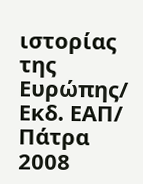ιστορίας της Ευρώπης/ Εκδ. ΕΑΠ/ Πάτρα 2008